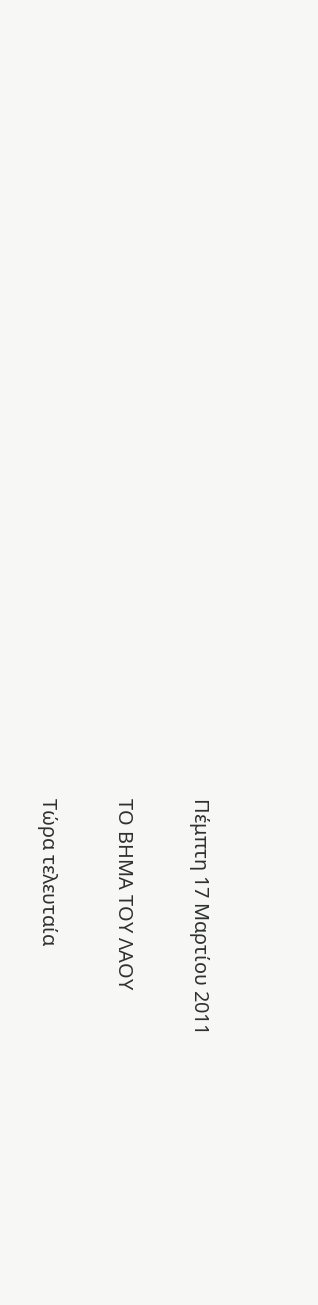Πέμπτη 17 Μαρτίου 2011

ΤΟ ΒΗΜΑ ΤΟΥ ΛΑΟΥ

Τώρα τελευταία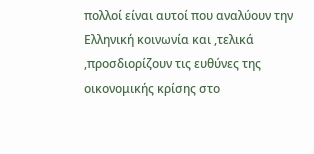πολλοί είναι αυτοί που αναλύουν την Ελληνική κοινωνία και ,τελικά ,προσδιορίζουν τις ευθύνες της οικονομικής κρίσης στο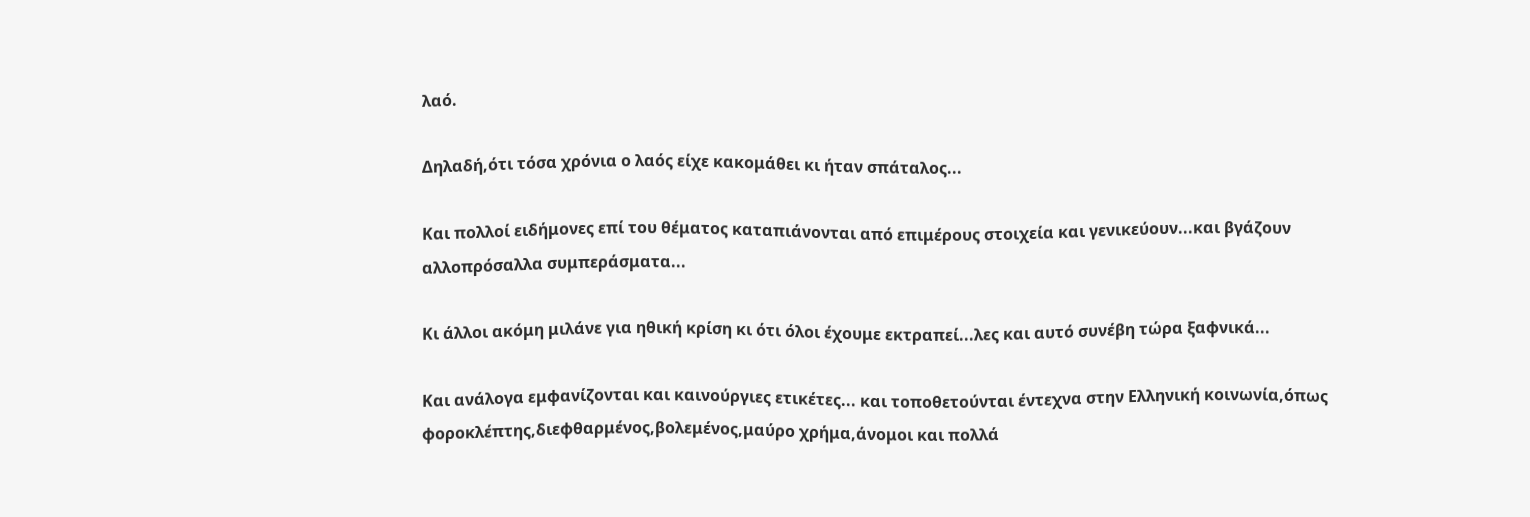λαό.

Δηλαδή,ότι τόσα χρόνια ο λαός είχε κακομάθει κι ήταν σπάταλος...

Και πολλοί ειδήμονες επί του θέματος καταπιάνονται από επιμέρους στοιχεία και γενικεύουν...και βγάζουν αλλοπρόσαλλα συμπεράσματα...

Κι άλλοι ακόμη μιλάνε για ηθική κρίση κι ότι όλοι έχουμε εκτραπεί...λες και αυτό συνέβη τώρα ξαφνικά...

Και ανάλογα εμφανίζονται και καινούργιες ετικέτες... και τοποθετούνται έντεχνα στην Ελληνική κοινωνία,όπως φοροκλέπτης,διεφθαρμένος,βολεμένος,μαύρο χρήμα,άνομοι και πολλά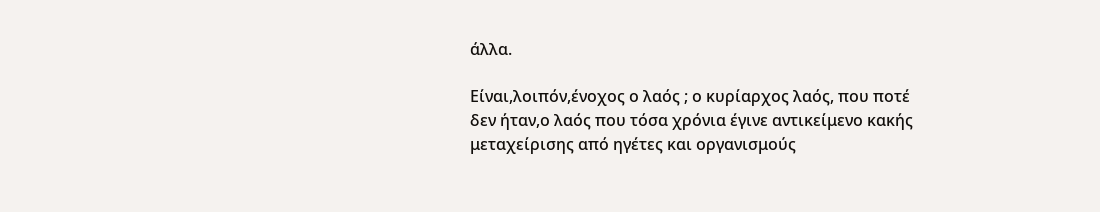άλλα.

Είναι,λοιπόν,ένοχος ο λαός ; ο κυρίαρχος λαός, που ποτέ δεν ήταν,ο λαός που τόσα χρόνια έγινε αντικείμενο κακής μεταχείρισης από ηγέτες και οργανισμούς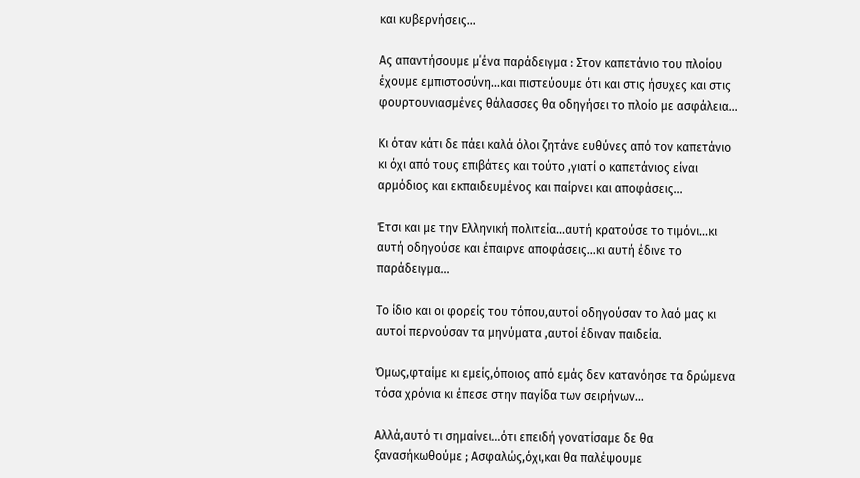και κυβερνήσεις...

Ας απαντήσουμε μ΄ένα παράδειγμα : Στον καπετάνιο του πλοίου έχουμε εμπιστοσύνη...και πιστεύουμε ότι και στις ήσυχες και στις φουρτουνιασμένες θάλασσες θα οδηγήσει το πλοίο με ασφάλεια...

Κι όταν κάτι δε πάει καλά όλοι ζητάνε ευθύνες από τον καπετάνιο κι όχι από τους επιβάτες και τούτο ,γιατί ο καπετάνιος είναι αρμόδιος και εκπαιδευμένος και παίρνει και αποφάσεις...

Έτσι και με την Ελληνική πολιτεία...αυτή κρατούσε το τιμόνι...κι αυτή οδηγούσε και έπαιρνε αποφάσεις...κι αυτή έδινε το παράδειγμα...

Το ίδιο και οι φορείς του τόπου,αυτοί οδηγούσαν το λαό μας κι αυτοί περνούσαν τα μηνύματα ,αυτοί έδιναν παιδεία.

Όμως,φταίμε κι εμείς,όποιος από εμάς δεν κατανόησε τα δρώμενα τόσα χρόνια κι έπεσε στην παγίδα των σειρήνων...

Αλλά,αυτό τι σημαίνει...ότι επειδή γονατίσαμε δε θα ξανασήκωθούμε ; Ασφαλώς,όχι,και θα παλέψουμε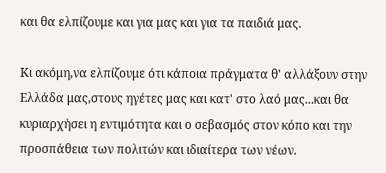και θα ελπίζουμε και για μας και για τα παιδιά μας.

Κι ακόμη,να ελπίζουμε ότι κάποια πράγματα θ' αλλάξουν στην Ελλάδα μας,στους ηγέτες μας και κατ' στο λαό μας...και θα κυριαρχήσει η εντιμότητα και ο σεβασμός στον κόπο και την προσπάθεια των πολιτών και ιδιαίτερα των νέων.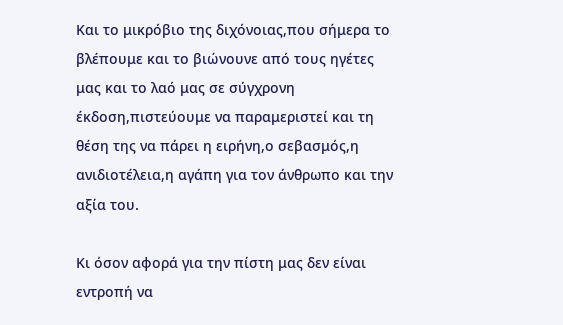Και το μικρόβιο της διχόνοιας,που σήμερα το βλέπουμε και το βιώνουνε από τους ηγέτες μας και το λαό μας σε σύγχρονη έκδοση,πιστεύουμε να παραμεριστεί και τη θέση της να πάρει η ειρήνη,ο σεβασμός,η ανιδιοτέλεια,η αγάπη για τον άνθρωπο και την αξία του.

Κι όσον αφορά για την πίστη μας δεν είναι εντροπή να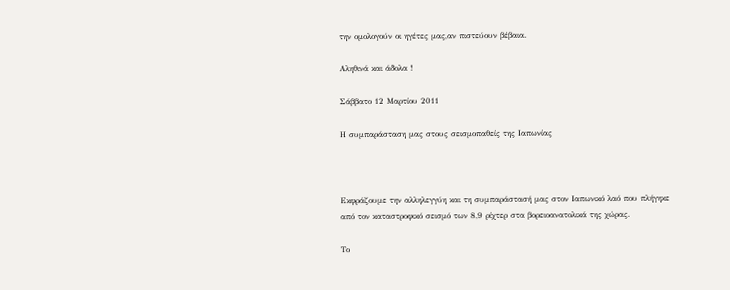την ομολογούν οι ηγέτες μας,αν πιστεύουν βέβαια.

Αληθινά και άδολα !

Σάββατο 12 Μαρτίου 2011

Η συμπαράσταση μας στους σεισμοπαθείς της Ιαπωνίας



Εκφράζουμε την αλληλεγγύη και τη συμπαράστασή μας στον Ιαπωνικό λαό που πλήγηκε από τον καταστροφικό σεισμό των 8,9 ρίχτερ στα βορειοανατολικά της χώρας.

Το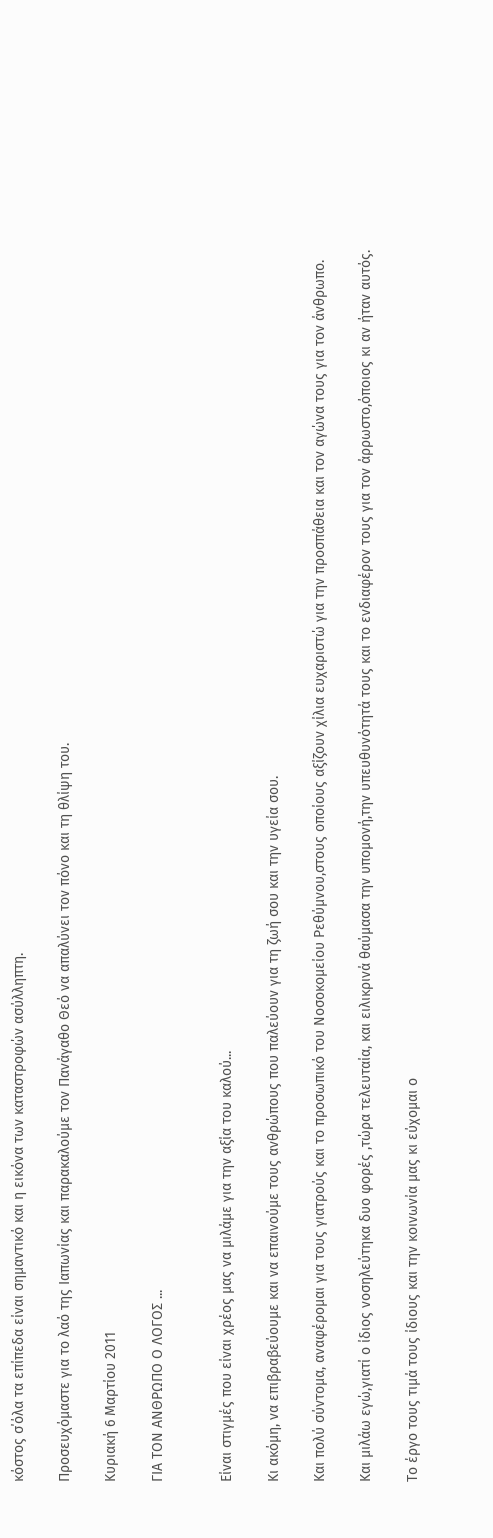κόστος σ΄όλα τα επίπεδα είναι σημαντικό και η εικόνα των καταστροφών ασύλληπτη.

Προσευχόμαστε για το λαό της Ιαπωνίας και παρακαλούμε τον Πανάγαθο Θεό να απαλύνει τον πόνο και τη θλίψη του.

Κυριακή 6 Μαρτίου 2011

ΓΙΑ ΤΟΝ ΑΝΘΡΩΠΟ Ο ΛΟΓΟΣ ...


Είναι στιγμές που είναι χρέος μας να μιλάμε για την αξία του καλού...

Κι ακόμη, να επιβραβεύουμε και να επαινούμε τους ανθρώπους που παλεύουν για τη ζωή σου και την υγεία σου.

Και πολύ σύντομα, αναφέρομαι για τους γιατρούς και το προσωπικό του Νοσοκομείου Ρεθύμνου,στους οποίους αξίζουν χίλια ευχαριστώ για την προσπάθεια και τον αγώνα τους για τον άνθρωπο.

Και μιλάω εγώ,γιατί ο ίδιος νοσηλεύτηκα δυο φορές ,τώρα τελευταία, και ειλικρινά θαύμασα την υπομονή,την υπευθυνότητά τους και το ενδιαφέρον τους για τον άρρωστο,όποιος κι αν ήταν αυτός.

Το έργο τους τιμά τους ίδιους και την κοινωνία μας κι εύχομαι ο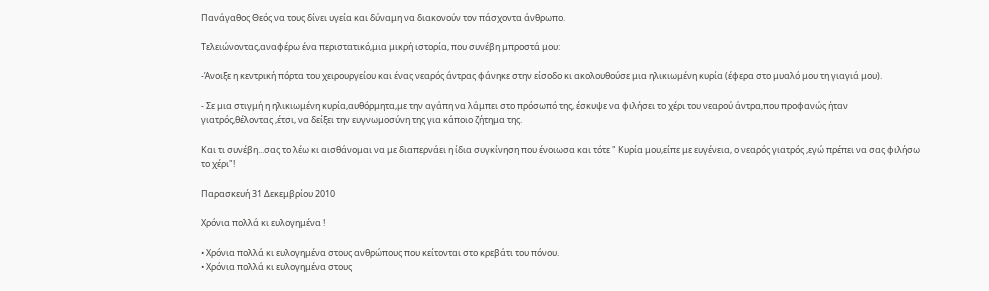Πανάγαθος Θεός να τους δίνει υγεία και δύναμη να διακονούν τον πάσχοντα άνθρωπο.

Τελειώνοντας,αναφέρω ένα περιστατικό,μια μικρή ιστορία, που συνέβη μπροστά μου:

-Άνοιξε η κεντρική πόρτα του χειρουργείου και ένας νεαρός άντρας φάνηκε στην είσοδο κι ακολουθούσε μια ηλικιωμένη κυρία (έφερα στο μυαλό μου τη γιαγιά μου).

- Σε μια στιγμή η ηλικιωμένη κυρία,αυθόρμητα,με την αγάπη να λάμπει στο πρόσωπό της, έσκυψε να φιλήσει το χέρι του νεαρού άντρα,που προφανώς ήταν γιατρός,θέλοντας ,έτσι, να δείξει την ευγνωμοσύνη της για κάποιο ζήτημα της.

Και τι συνέβη...σας το λέω κι αισθάνομαι να με διαπερνάει η ίδια συγκίνηση που ένοιωσα και τότε " Κυρία μου,είπε με ευγένεια, ο νεαρός γιατρός ,εγώ πρέπει να σας φιλήσω το χέρι"!

Παρασκευή 31 Δεκεμβρίου 2010

Xρόνια πολλά κι ευλογημένα !

• Χρόνια πολλά κι ευλογημένα στους ανθρώπους που κείτονται στο κρεβάτι του πόνου.
• Χρόνια πολλά κι ευλογημένα στους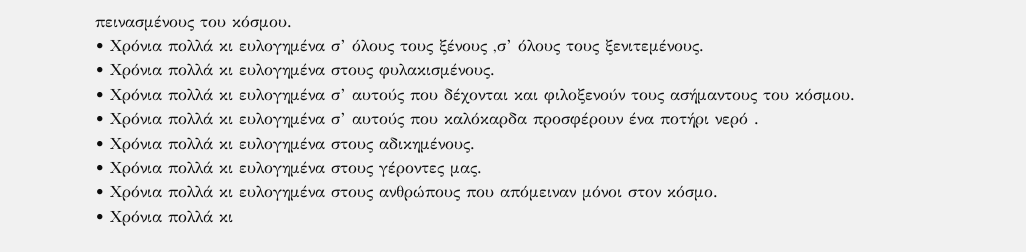πεινασμένους του κόσμου.
• Χρόνια πολλά κι ευλογημένα σ’ όλους τους ξένους ,σ’ όλους τους ξενιτεμένους.
• Χρόνια πολλά κι ευλογημένα στους φυλακισμένους.
• Χρόνια πολλά κι ευλογημένα σ’ αυτούς που δέχονται και φιλοξενούν τους ασήμαντους του κόσμου.
• Χρόνια πολλά κι ευλογημένα σ’ αυτούς που καλόκαρδα προσφέρουν ένα ποτήρι νερό .
• Χρόνια πολλά κι ευλογημένα στους αδικημένους.
• Χρόνια πολλά κι ευλογημένα στους γέροντες μας.
• Χρόνια πολλά κι ευλογημένα στους ανθρώπους που απόμειναν μόνοι στον κόσμο.
• Χρόνια πολλά κι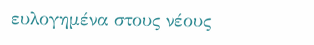ευλογημένα στους νέους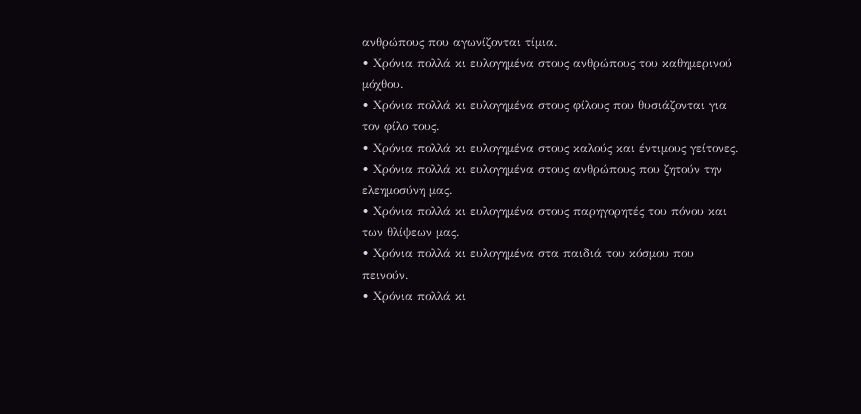ανθρώπους που αγωνίζονται τίμια.
• Χρόνια πολλά κι ευλογημένα στους ανθρώπους του καθημερινού μόχθου.
• Χρόνια πολλά κι ευλογημένα στους φίλους που θυσιάζονται για τον φίλο τους.
• Χρόνια πολλά κι ευλογημένα στους καλούς και έντιμους γείτονες.
• Χρόνια πολλά κι ευλογημένα στους ανθρώπους που ζητούν την ελεημοσύνη μας.
• Χρόνια πολλά κι ευλογημένα στους παρηγορητές του πόνου και των θλίψεων μας.
• Χρόνια πολλά κι ευλογημένα στα παιδιά του κόσμου που πεινούν.
• Χρόνια πολλά κι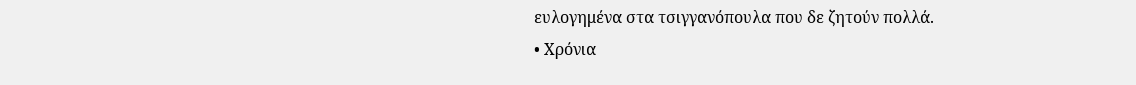ευλογημένα στα τσιγγανόπουλα που δε ζητούν πολλά.
• Χρόνια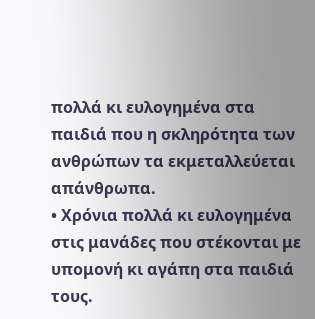πολλά κι ευλογημένα στα παιδιά που η σκληρότητα των ανθρώπων τα εκμεταλλεύεται απάνθρωπα.
• Χρόνια πολλά κι ευλογημένα στις μανάδες που στέκονται με υπομονή κι αγάπη στα παιδιά τους.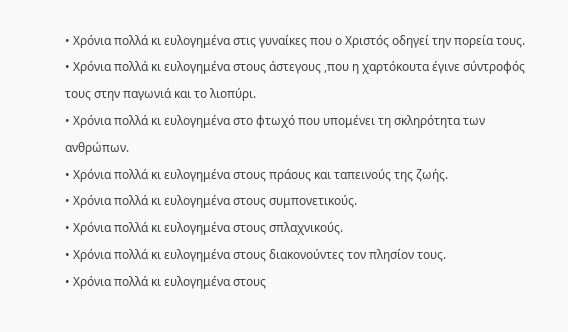• Χρόνια πολλά κι ευλογημένα στις γυναίκες που ο Χριστός οδηγεί την πορεία τους.
• Χρόνια πολλά κι ευλογημένα στους άστεγους ,που η χαρτόκουτα έγινε σύντροφός τους στην παγωνιά και το λιοπύρι.
• Χρόνια πολλά κι ευλογημένα στο φτωχό που υπομένει τη σκληρότητα των ανθρώπων.
• Χρόνια πολλά κι ευλογημένα στους πράους και ταπεινούς της ζωής.
• Χρόνια πολλά κι ευλογημένα στους συμπονετικούς.
• Χρόνια πολλά κι ευλογημένα στους σπλαχνικούς.
• Χρόνια πολλά κι ευλογημένα στους διακονούντες τον πλησίον τους.
• Χρόνια πολλά κι ευλογημένα στους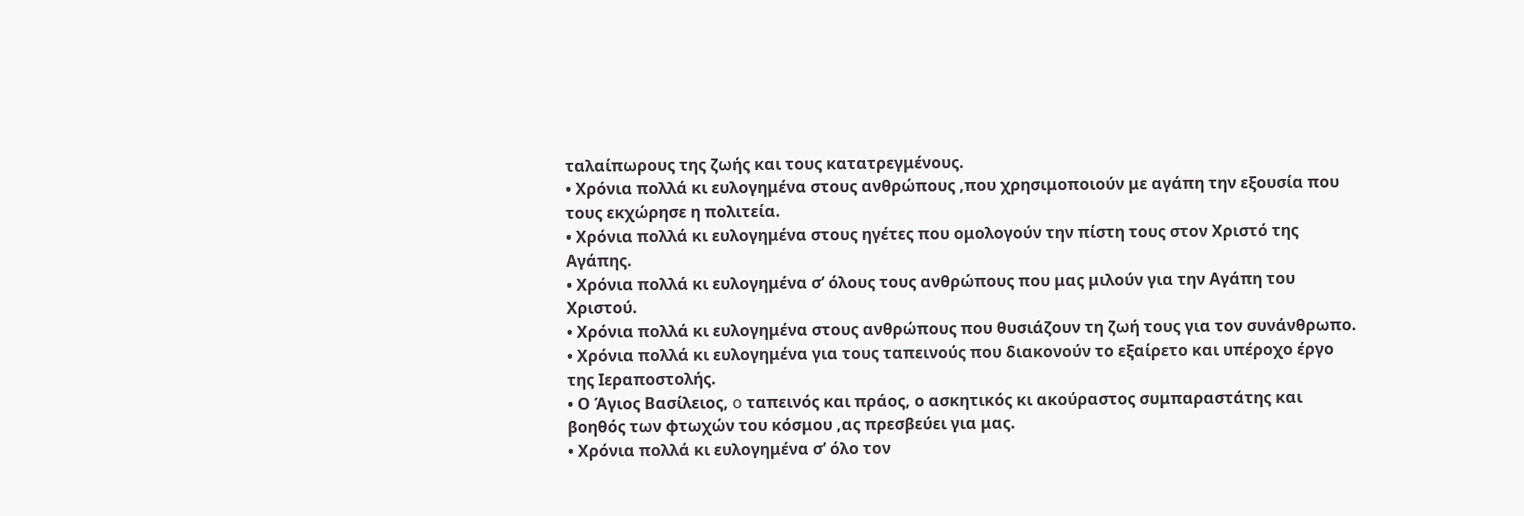ταλαίπωρους της ζωής και τους κατατρεγμένους.
• Χρόνια πολλά κι ευλογημένα στους ανθρώπους ,που χρησιμοποιούν με αγάπη την εξουσία που τους εκχώρησε η πολιτεία.
• Χρόνια πολλά κι ευλογημένα στους ηγέτες που ομολογούν την πίστη τους στον Χριστό της Αγάπης.
• Χρόνια πολλά κι ευλογημένα σ’ όλους τους ανθρώπους που μας μιλούν για την Αγάπη του Χριστού.
• Χρόνια πολλά κι ευλογημένα στους ανθρώπους που θυσιάζουν τη ζωή τους για τον συνάνθρωπο.
• Χρόνια πολλά κι ευλογημένα για τους ταπεινούς που διακονούν το εξαίρετο και υπέροχο έργο της Ιεραποστολής.
• Ο Άγιος Βασίλειος, o ταπεινός και πράος, ο ασκητικός κι ακούραστος συμπαραστάτης και βοηθός των φτωχών του κόσμου ,ας πρεσβεύει για μας.
• Χρόνια πολλά κι ευλογημένα σ’ όλο τον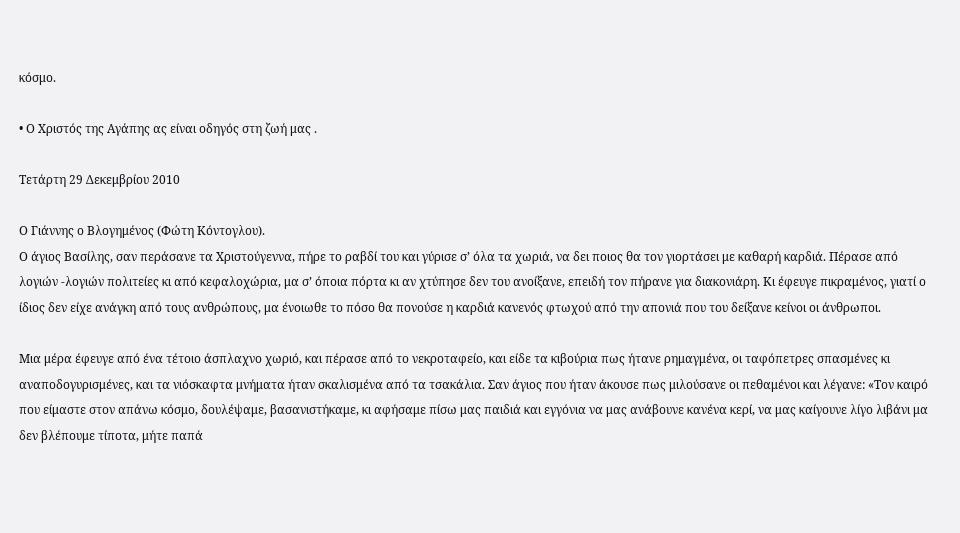κόσμο.

• Ο Χριστός της Αγάπης ας είναι οδηγός στη ζωή μας .

Τετάρτη 29 Δεκεμβρίου 2010

Ο Γιάννης ο Βλογημένος (Φώτη Κόντογλου).
Ο άγιος Βασίλης, σαν περάσανε τα Χριστούγεννα, πήρε το ραβδί του και γύρισε σ’ όλα τα χωριά, να δει ποιος θα τον γιορτάσει με καθαρή καρδιά. Πέρασε από λογιών -λογιών πολιτείες κι από κεφαλοχώρια, μα σ’ όποια πόρτα κι αν χτύπησε δεν του ανοίξανε, επειδή τον πήρανε για διακονιάρη. Κι έφευγε πικραμένος, γιατί ο ίδιος δεν είχε ανάγκη από τους ανθρώπους, μα ένοιωθε το πόσο θα πονούσε η καρδιά κανενός φτωχού από την απονιά που του δείξανε κείνοι οι άνθρωποι.

Μια μέρα έφευγε από ένα τέτοιο άσπλαχνο χωριό, και πέρασε από το νεκροταφείο, και είδε τα κιβούρια πως ήτανε ρημαγμένα, οι ταφόπετρες σπασμένες κι αναποδογυρισμένες, και τα νιόσκαφτα μνήματα ήταν σκαλισμένα από τα τσακάλια. Σαν άγιος που ήταν άκουσε πως μιλούσανε οι πεθαμένοι και λέγανε: «Τον καιρό που είμαστε στον απάνω κόσμο, δουλέψαμε, βασανιστήκαμε, κι αφήσαμε πίσω μας παιδιά και εγγόνια να μας ανάβουνε κανένα κερί, να μας καίγουνε λίγο λιβάνι μα δεν βλέπουμε τίποτα, μήτε παπά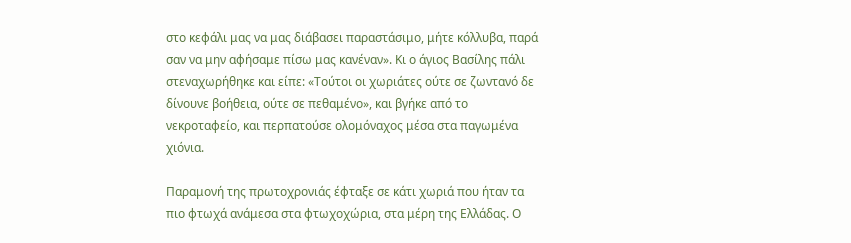στο κεφάλι μας να μας διάβασει παραστάσιμο, μήτε κόλλυβα, παρά σαν να μην αφήσαμε πίσω μας κανέναν». Κι ο άγιος Βασίλης πάλι στεναχωρήθηκε και είπε: «Τούτοι οι χωριάτες ούτε σε ζωντανό δε δίνουνε βοήθεια, ούτε σε πεθαμένο», και βγήκε από το νεκροταφείο, και περπατούσε ολομόναχος μέσα στα παγωμένα χιόνια.

Παραμονή της πρωτοχρονιάς έφταξε σε κάτι χωριά που ήταν τα πιο φτωχά ανάμεσα στα φτωχοχώρια, στα μέρη της Ελλάδας. Ο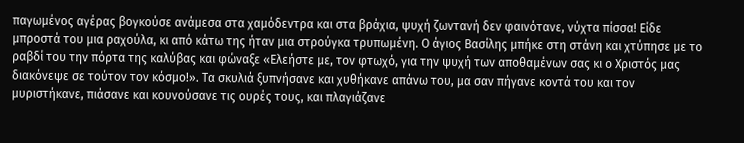παγωμένος αγέρας βογκούσε ανάμεσα στα χαμόδεντρα και στα βράχια, ψυχή ζωντανή δεν φαινότανε, νύχτα πίσσα! Είδε μπροστά του μια ραχούλα, κι από κάτω της ήταν μια στρούγκα τρυπωμένη. Ο άγιος Βασίλης μπήκε στη στάνη και χτύπησε με το ραβδί του την πόρτα της καλύβας και φώναξε «Ελεήστε με, τον φτωχό, για την ψυχή των αποθαμένων σας κι ο Χριστός μας διακόνεψε σε τούτον τον κόσμο!». Τα σκυλιά ξυπνήσανε και χυθήκανε απάνω του, μα σαν πήγανε κοντά του και τον μυριστήκανε, πιάσανε και κουνούσανε τις ουρές τους, και πλαγιάζανε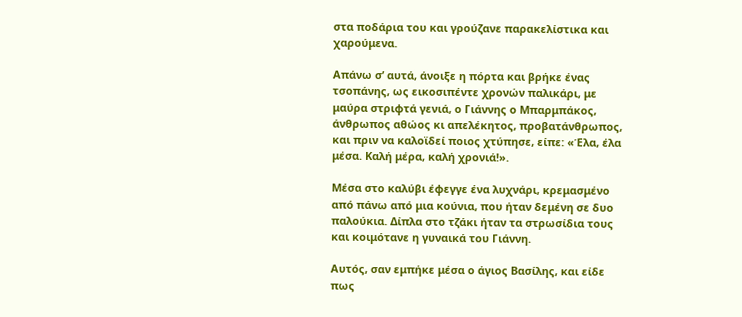στα ποδάρια του και γρούζανε παρακελίστικα και χαρούμενα.

Απάνω σ’ αυτά, άνοιξε η πόρτα και βρήκε ένας τσοπάνης, ως εικοσιπέντε χρονών παλικάρι, με μαύρα στριφτά γενιά, ο Γιάννης ο Μπαρμπάκος, άνθρωπος αθώος κι απελέκητος, προβατάνθρωπος, και πριν να καλοϊδεί ποιος χτύπησε, είπε: «Έλα, έλα μέσα. Καλή μέρα, καλή χρονιά!».

Μέσα στο καλύβι έφεγγε ένα λυχνάρι, κρεμασμένο από πάνω από μια κούνια, που ήταν δεμένη σε δυο παλούκια. Δίπλα στο τζάκι ήταν τα στρωσίδια τους και κοιμότανε η γυναικά του Γιάννη.

Αυτός, σαν εμπήκε μέσα ο άγιος Βασίλης, και είδε πως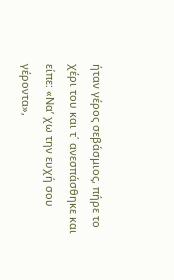ήταν γέρος σεβάσμιος, πήρε το χέρι του και τ΄ ανεσπάσθηκε και είπε: «Να’ χω την ευχή σου γέροντα»,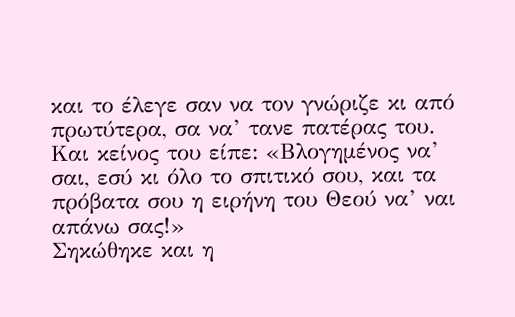και το έλεγε σαν να τον γνώριζε κι από πρωτύτερα, σα να’ τανε πατέρας του. Και κείνος του είπε: «Βλογημένος να’ σαι, εσύ κι όλο το σπιτικό σου, και τα πρόβατα σου η ειρήνη του Θεού να’ ναι απάνω σας!»
Σηκώθηκε και η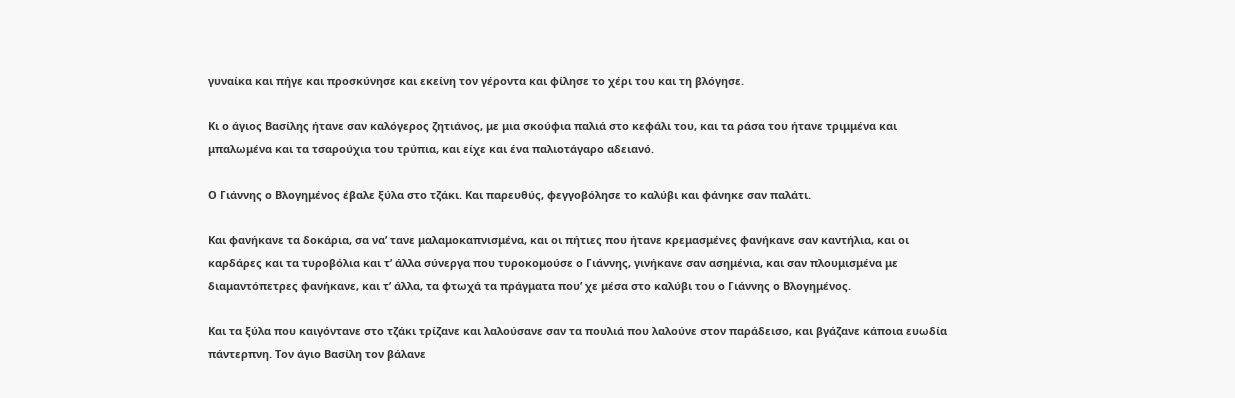γυναίκα και πήγε και προσκύνησε και εκείνη τον γέροντα και φίλησε το χέρι του και τη βλόγησε.

Κι ο άγιος Βασίλης ήτανε σαν καλόγερος ζητιάνος, με μια σκούφια παλιά στο κεφάλι του, και τα ράσα του ήτανε τριμμένα και μπαλωμένα και τα τσαρούχια του τρύπια, και είχε και ένα παλιοτάγαρο αδειανό.

Ο Γιάννης ο Βλογημένος έβαλε ξύλα στο τζάκι. Και παρευθύς, φεγγοβόλησε το καλύβι και φάνηκε σαν παλάτι.

Και φανήκανε τα δοκάρια, σα να’ τανε μαλαμοκαπνισμένα, και οι πήτιες που ήτανε κρεμασμένες φανήκανε σαν καντήλια, και οι καρδάρες και τα τυροβόλια και τ’ άλλα σύνεργα που τυροκομούσε ο Γιάννης, γινήκανε σαν ασημένια, και σαν πλουμισμένα με διαμαντόπετρες φανήκανε, και τ’ άλλα, τα φτωχά τα πράγματα που’ χε μέσα στο καλύβι του ο Γιάννης ο Βλογημένος.

Και τα ξύλα που καιγόντανε στο τζάκι τρίζανε και λαλούσανε σαν τα πουλιά που λαλούνε στον παράδεισο, και βγάζανε κάποια ευωδία πάντερπνη. Τον άγιο Βασίλη τον βάλανε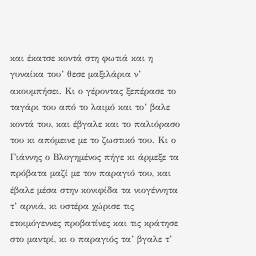και έκατσε κοντά στη φωτιά και η γυναίκα του’ θεσε μαξιλάρια ν’ ακουμπήσει. Κι ο γέροντας ξεπέρασε το ταγάρι του από το λαιμό και το’ βαλε κοντά του, και έβγαλε και το παλιόρασο του κι απόμεινε με το ζωστικό του. Κι ο Γιάννης ο Βλογημένος πήγε κι άρμεξε τα πρόβατα μαζί με τον παραγιό του, και έβαλε μέσα στην κονιφίδα τα νιογέννητα τ’ αρνιά, κι υστέρα χώρισε τις ετοιμόγεννες προβατίνες και τις κράτησε στο μαντρί, κι ο παραγιός τα’ βγαλε τ’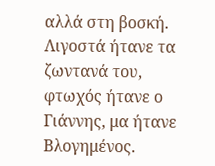αλλά στη βοσκή. Λιγοστά ήτανε τα ζωντανά του, φτωχός ήτανε ο Γιάννης, μα ήτανε Βλογημένος.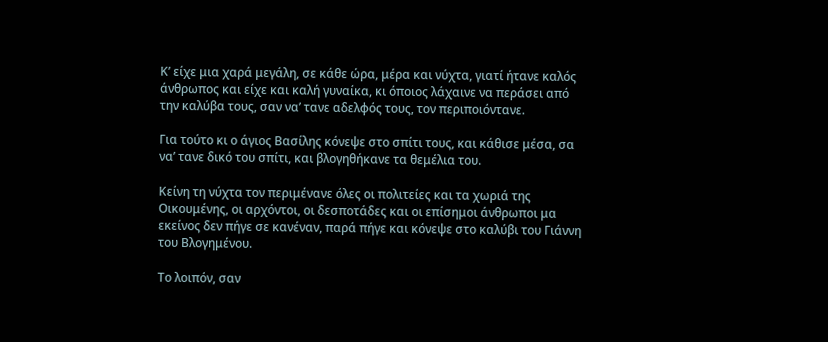Κ’ είχε μια χαρά μεγάλη, σε κάθε ώρα, μέρα και νύχτα, γιατί ήτανε καλός άνθρωπος και είχε και καλή γυναίκα, κι όποιος λάχαινε να περάσει από την καλύβα τους, σαν να’ τανε αδελφός τους, τον περιποιόντανε.

Για τούτο κι ο άγιος Βασίλης κόνεψε στο σπίτι τους, και κάθισε μέσα, σα να’ τανε δικό του σπίτι, και βλογηθήκανε τα θεμέλια του.

Κείνη τη νύχτα τον περιμένανε όλες οι πολιτείες και τα χωριά της Οικουμένης, οι αρχόντοι, οι δεσποτάδες και οι επίσημοι άνθρωποι μα εκείνος δεν πήγε σε κανέναν, παρά πήγε και κόνεψε στο καλύβι του Γιάννη του Βλογημένου.

Το λοιπόν, σαν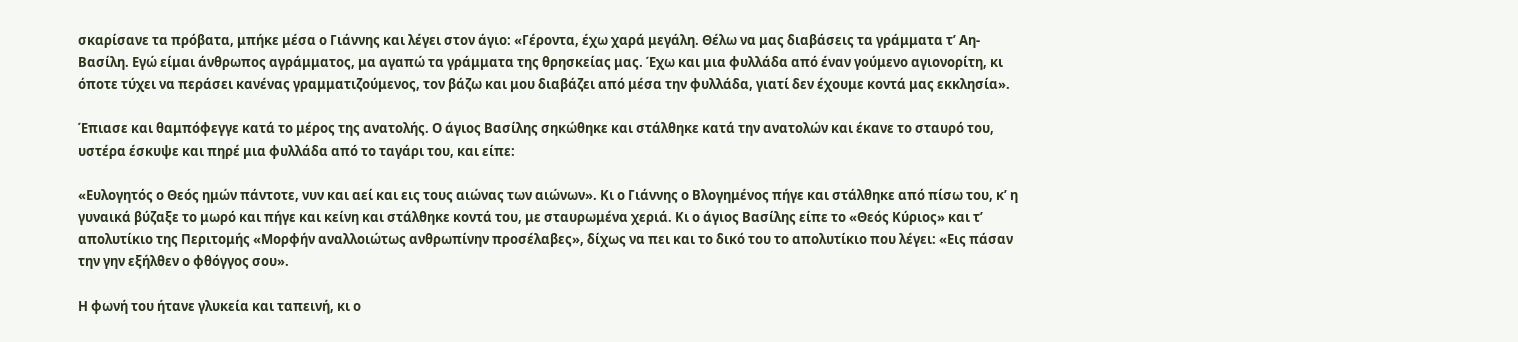σκαρίσανε τα πρόβατα, μπήκε μέσα ο Γιάννης και λέγει στον άγιο: «Γέροντα, έχω χαρά μεγάλη. Θέλω να μας διαβάσεις τα γράμματα τ’ Αη-Βασίλη. Εγώ είμαι άνθρωπος αγράμματος, μα αγαπώ τα γράμματα της θρησκείας μας. Έχω και μια φυλλάδα από έναν γούμενο αγιονορίτη, κι όποτε τύχει να περάσει κανένας γραμματιζούμενος, τον βάζω και μου διαβάζει από μέσα την φυλλάδα, γιατί δεν έχουμε κοντά μας εκκλησία».

Έπιασε και θαμπόφεγγε κατά το μέρος της ανατολής. Ο άγιος Βασίλης σηκώθηκε και στάλθηκε κατά την ανατολών και έκανε το σταυρό του, υστέρα έσκυψε και πηρέ μια φυλλάδα από το ταγάρι του, και είπε:

«Ευλογητός ο Θεός ημών πάντοτε, νυν και αεί και εις τους αιώνας των αιώνων». Κι ο Γιάννης ο Βλογημένος πήγε και στάλθηκε από πίσω του, κ’ η γυναικά βύζαξε το μωρό και πήγε και κείνη και στάλθηκε κοντά του, με σταυρωμένα χεριά. Κι ο άγιος Βασίλης είπε το «Θεός Κύριος» και τ’ απολυτίκιο της Περιτομής «Μορφήν αναλλοιώτως ανθρωπίνην προσέλαβες», δίχως να πει και το δικό του το απολυτίκιο που λέγει: «Εις πάσαν την γην εξήλθεν ο φθόγγος σου».

Η φωνή του ήτανε γλυκεία και ταπεινή, κι ο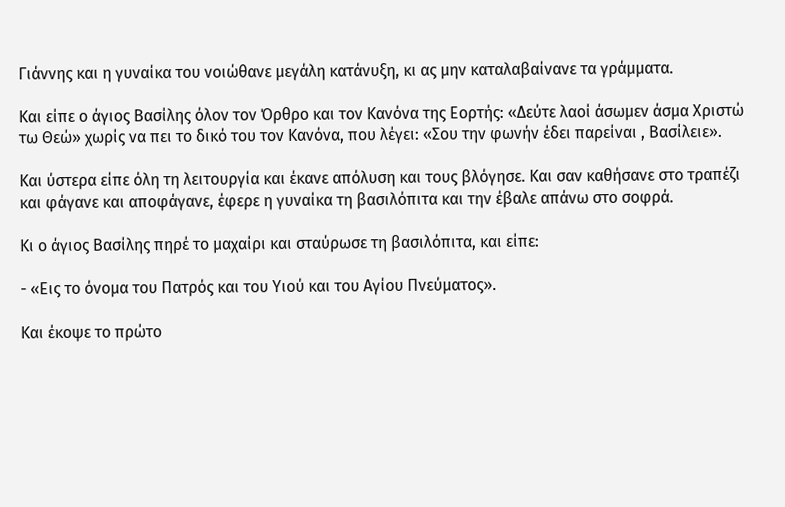Γιάννης και η γυναίκα του νοιώθανε μεγάλη κατάνυξη, κι ας μην καταλαβαίνανε τα γράμματα.

Και είπε ο άγιος Βασίλης όλον τον Όρθρο και τον Κανόνα της Εορτής: «Δεύτε λαοί άσωμεν άσμα Χριστώ τω Θεώ» χωρίς να πει το δικό του τον Κανόνα, που λέγει: «Σου την φωνήν έδει παρείναι , Βασίλειε».

Και ύστερα είπε όλη τη λειτουργία και έκανε απόλυση και τους βλόγησε. Και σαν καθήσανε στο τραπέζι και φάγανε και αποφάγανε, έφερε η γυναίκα τη βασιλόπιτα και την έβαλε απάνω στο σοφρά.

Κι ο άγιος Βασίλης πηρέ το μαχαίρι και σταύρωσε τη βασιλόπιτα, και είπε:

- «Εις το όνομα του Πατρός και του Υιού και του Αγίου Πνεύματος».

Και έκοψε το πρώτο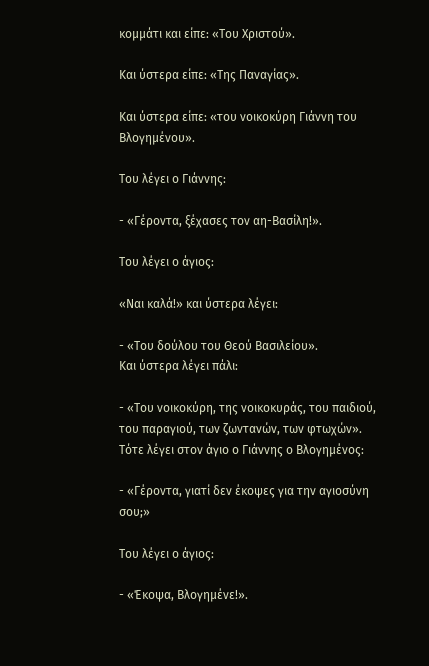κομμάτι και είπε: «Του Χριστού».

Και ύστερα είπε: «Της Παναγίας».

Και ύστερα είπε: «του νοικοκύρη Γιάννη του Βλογημένου».

Του λέγει ο Γιάννης:

- «Γέροντα, ξέχασες τον αη-Βασίλη!».

Του λέγει ο άγιος:

«Ναι καλά!» και ύστερα λέγει:

- «Του δούλου του Θεού Βασιλείου».
Και ύστερα λέγει πάλι:

- «Του νοικοκύρη, της νοικοκυράς, του παιδιού, του παραγιού, των ζωντανών, των φτωχών».
Τότε λέγει στον άγιο ο Γιάννης ο Βλογημένος:

- «Γέροντα, γιατί δεν έκοψες για την αγιοσύνη σου;»

Του λέγει ο άγιος:

- «Έκοψα, Βλογημένε!».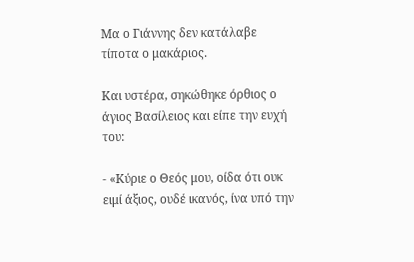Μα ο Γιάννης δεν κατάλαβε τίποτα ο μακάριος.

Και υστέρα, σηκώθηκε όρθιος ο άγιος Βασίλειος και είπε την ευχή του:

- «Κύριε ο Θεός μου, οίδα ότι ουκ ειμί άξιος, ουδέ ικανός, ίνα υπό την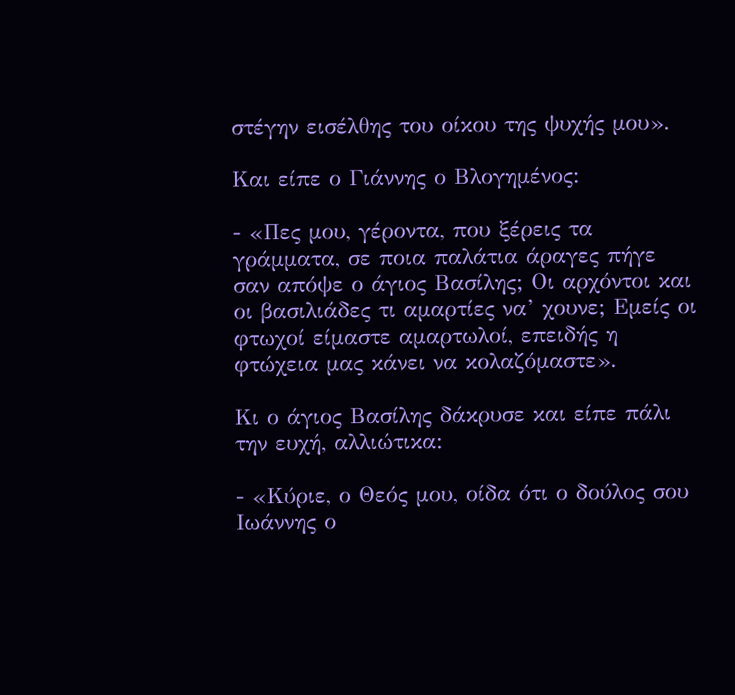στέγην εισέλθης του οίκου της ψυχής μου».

Και είπε ο Γιάννης ο Βλογημένος:

- «Πες μου, γέροντα, που ξέρεις τα γράμματα, σε ποια παλάτια άραγες πήγε σαν απόψε ο άγιος Βασίλης; Οι αρχόντοι και οι βασιλιάδες τι αμαρτίες να’ χουνε; Εμείς οι φτωχοί είμαστε αμαρτωλοί, επειδής η φτώχεια μας κάνει να κολαζόμαστε».

Κι ο άγιος Βασίλης δάκρυσε και είπε πάλι την ευχή, αλλιώτικα:

- «Κύριε, ο Θεός μου, οίδα ότι ο δούλος σου Ιωάννης ο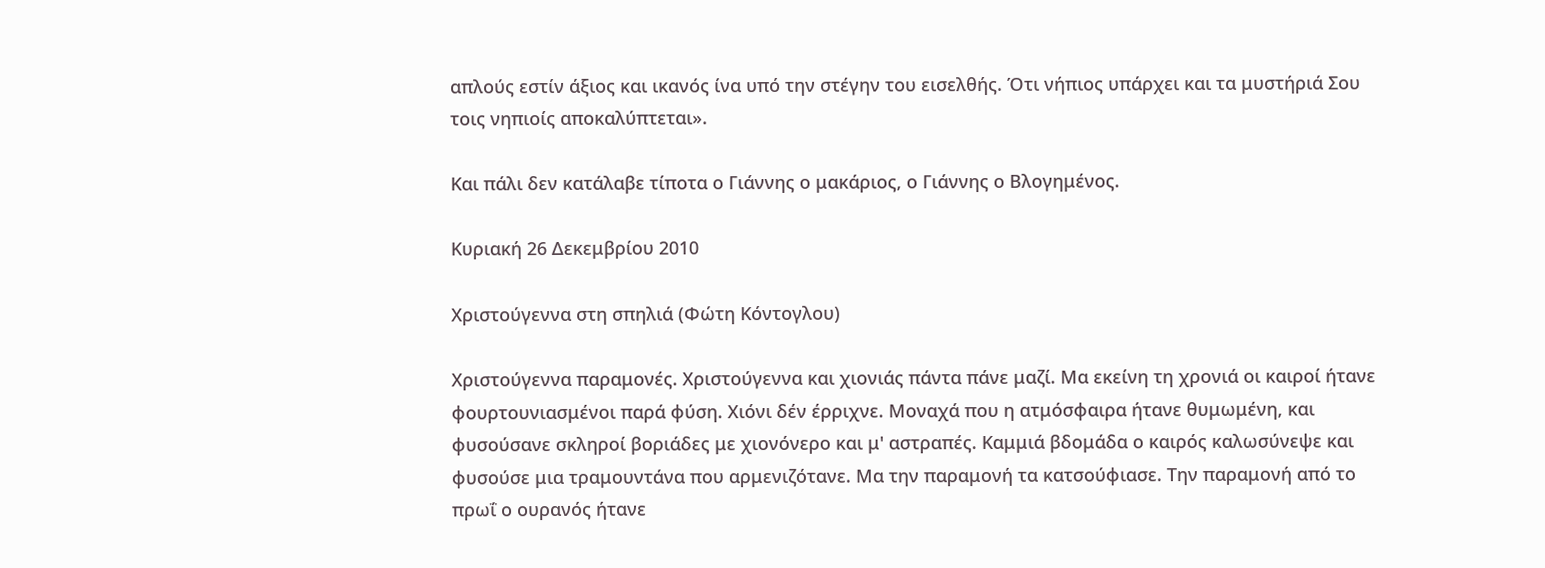απλούς εστίν άξιος και ικανός ίνα υπό την στέγην του εισελθής. Ότι νήπιος υπάρχει και τα μυστήριά Σου τοις νηπιοίς αποκαλύπτεται».

Και πάλι δεν κατάλαβε τίποτα ο Γιάννης ο μακάριος, ο Γιάννης ο Βλογημένος.

Κυριακή 26 Δεκεμβρίου 2010

Χριστούγεννα στη σπηλιά (Φώτη Κόντογλου)

Χριστούγεννα παραμονές. Χριστούγεννα και χιονιάς πάντα πάνε μαζί. Μα εκείνη τη χρονιά οι καιροί ήτανε φουρτουνιασμένοι παρά φύση. Χιόνι δέν έρριχνε. Μοναχά που η ατμόσφαιρα ήτανε θυμωμένη, και φυσούσανε σκληροί βοριάδες με χιονόνερο και μ' αστραπές. Καμμιά βδομάδα ο καιρός καλωσύνεψε και φυσούσε μια τραμουντάνα που αρμενιζότανε. Μα την παραμονή τα κατσούφιασε. Την παραμονή από το πρωΐ ο ουρανός ήτανε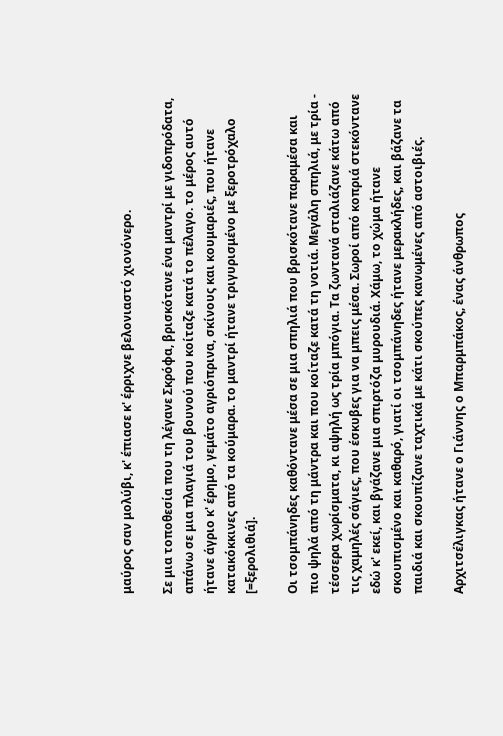μαύρος σαν μολύβι, κ' έπιασε κ' έρριχνε βελονιαστό χιονόνερο.

Σε μια τοποθεσία που τη λέγανε Σκρόφα, βρισκότανε ένα μαντρί με γιδοπρόδατα, απάνω σε μια πλαγιά του βουνού που κοίταζε κατά το πέλαγο. το μέρος αυτό ήτανε άγριο κ' έρημο, γεμάτο αγριόπρινα, σκίνους και κουμαριές, που ήτανε κατακόκκινες από τα κούμαρα. το μαντρί ήτανε τριγυρισμένο με ξεροτρόχαλο [=ξερολιθιά].

Οι τσομπάνηδες καθόντανε μέσα σε μια σπηλιά που βρισκότανε παραμέσα και πιο ψηλά από τη μάντρα και που κοίταζε κατά τη νοτιά. Μεγάλη σπηλιά, με τρία - τέσσερα χωρίσματα, κι αψηλή ως τρία μπόγια. Τα ζωντανά σταλιάζανε κάτω από τις χαμηλές σάγιες, που έσκυβες για να μπεις μέσα. Σωροί από κοπριά στεκόντανε εδώ κ' εκεί, και βγάζανε μια σπιρτόζα μυρουδιά. Χάμω, το χώμα ήτανε σκουπισμένο και καθαρό, γιατί οι τσομπάνηδες ήτανε μερακλήδες, και βάζανε τα παιδιά και σκουπίζανε ταχτικά με κάτι σκούπες κανωμένες από αστοιβιές.

Αρχιτσέλιγκας ήτανε ο Γιάννης ο Μπαρμπάκος, ένας άνθρωπος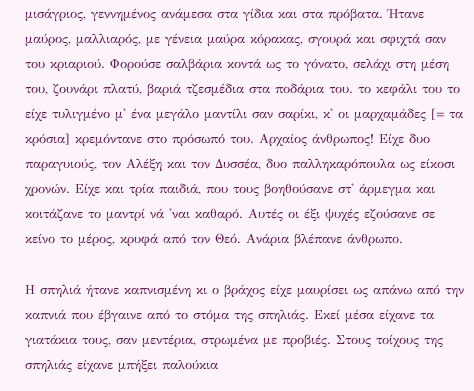μισάγριος, γεννημένος ανάμεσα στα γίδια και στα πρόβατα. Ήτανε μαύρος, μαλλιαρός, με γένεια μαύρα κόρακας, σγουρά και σφιχτά σαν του κριαριού. Φορούσε σαλβάρια κοντά ως το γόνατο, σελάχι στη μέση του, ζουνάρι πλατύ, βαριά τζεσμέδια στα ποδάρια του. το κεφάλι του το είχε τυλιγμένο μ' ένα μεγάλο μαντίλι σαν σαρίκι, κ' οι μαρχαμάδες [= τα κρόσια] κρεμόντανε στο πρόσωπό του. Αρχαίος άνθρωπος! Είχε δυο παραγυιούς, τον Αλέξη και τον Δυσσέα, δυο παλληκαρόπουλα ως είκοσι χρονών. Είχε και τρία παιδιά, που τους βοηθούσανε στ' άρμεγμα και κοιτάζανε το μαντρί νά 'ναι καθαρό. Αυτές οι έξι ψυχές εζούσανε σε κείνο το μέρος, κρυφά από τον Θεό. Ανάρια βλέπανε άνθρωπο.

Η σπηλιά ήτανε καπνισμένη κι ο βράχος είχε μαυρίσει ως απάνω από την καπνιά που έβγαινε από το στόμα της σπηλιάς. Εκεί μέσα είχανε τα γιατάκια τους, σαν μεντέρια, στρωμένα με προβιές. Στους τοίχους της σπηλιάς είχανε μπήξει παλούκια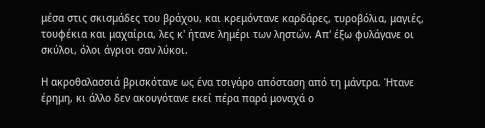μέσα στις σκισμάδες του βράχου, και κρεμόντανε καρδάρες, τυροβόλια, μαγιές, τουφέκια και μαχαίρια, λες κ' ήτανε λημέρι των ληστών. Απ' έξω φυλάγανε οι σκύλοι, όλοι άγριοι σαν λύκοι.

Η ακροθαλασσιά βρισκότανε ως ένα τσιγάρο απόσταση από τη μάντρα. Ήτανε έρημη, κι άλλο δεν ακουγότανε εκεί πέρα παρά μοναχά ο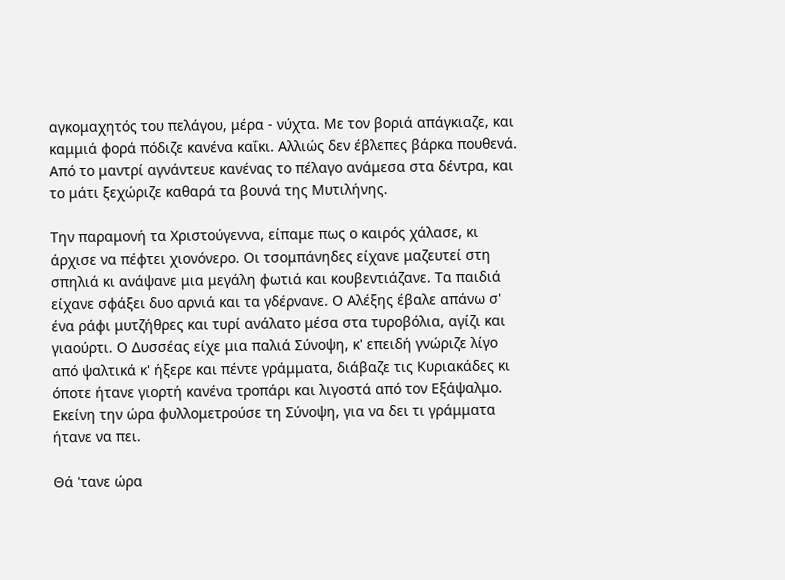αγκομαχητός του πελάγου, μέρα - νύχτα. Με τον βοριά απάγκιαζε, και καμμιά φορά πόδιζε κανένα καΐκι. Αλλιώς δεν έβλεπες βάρκα πουθενά. Από το μαντρί αγνάντευε κανένας το πέλαγο ανάμεσα στα δέντρα, και το μάτι ξεχώριζε καθαρά τα βουνά της Μυτιλήνης.

Την παραμονή τα Χριστούγεννα, είπαμε πως ο καιρός χάλασε, κι άρχισε να πέφτει χιονόνερο. Οι τσομπάνηδες είχανε μαζευτεί στη σπηλιά κι ανάψανε μια μεγάλη φωτιά και κουβεντιάζανε. Τα παιδιά είχανε σφάξει δυο αρνιά και τα γδέρνανε. Ο Αλέξης έβαλε απάνω σ' ένα ράφι μυτζήθρες και τυρί ανάλατο μέσα στα τυροβόλια, αγίζι και γιαούρτι. Ο Δυσσέας είχε μια παλιά Σύνοψη, κ' επειδή γνώριζε λίγο από ψαλτικά κ' ήξερε και πέντε γράμματα, διάβαζε τις Κυριακάδες κι όποτε ήτανε γιορτή κανένα τροπάρι και λιγοστά από τον Εξάψαλμο. Εκείνη την ώρα φυλλομετρούσε τη Σύνοψη, για να δει τι γράμματα ήτανε να πει.

Θά 'τανε ώρα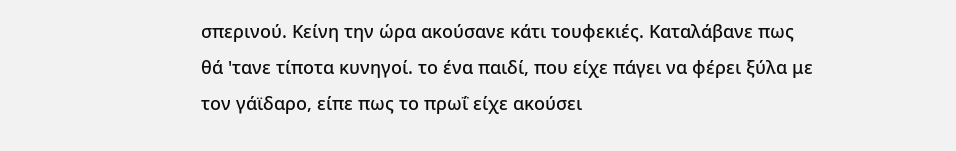σπερινού. Κείνη την ώρα ακούσανε κάτι τουφεκιές. Καταλάβανε πως θά 'τανε τίποτα κυνηγοί. το ένα παιδί, που είχε πάγει να φέρει ξύλα με τον γάϊδαρο, είπε πως το πρωΐ είχε ακούσει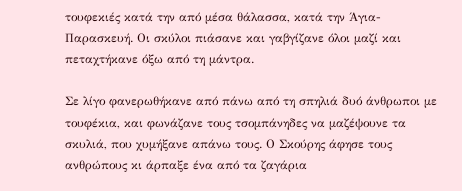τουφεκιές κατά την από μέσα θάλασσα, κατά την Άγια-Παρασκευή. Οι σκύλοι πιάσανε και γαβγίζανε όλοι μαζί και πεταχτήκανε όξω από τη μάντρα.

Σε λίγο φανερωθήκανε από πάνω από τη σπηλιά δυό άνθρωποι με τουφέκια, και φωνάζανε τους τσομπάνηδες να μαζέψουνε τα σκυλιά, που χυμήξανε απάνω τους. Ο Σκούρης άφησε τους ανθρώπους κι άρπαξε ένα από τα ζαγάρια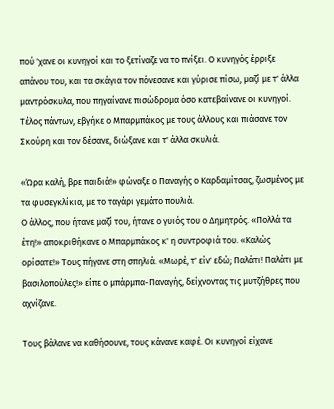πού 'χανε οι κυνηγοί και το ξετίναζε να το πνίξει. Ο κυνηγός έρριξε απάνου του, και τα σκάγια τον πόνεσανε και γύρισε πίσω, μαζί με τ' άλλα μαντρόσκυλα, που πηγαίνανε πισώδρομα όσο κατεβαίνανε οι κυνηγοί. Τέλος πάντων, εβγήκε ο Μπαρμπάκος με τους άλλους και πιάσανε τον Σκούρη και τον δέσανε, διώξανε και τ' άλλα σκυλιά.

«Ώρα καλή, βρε παιδιά!» φώναξε ο Παναγής ο Καρδαμίτσας, ζωσμένος με τα φυσεγκλίκια, με το ταγάρι γεμάτο πουλιά.
Ο άλλος, που ήτανε μαζί του, ήτανε ο γυιός του ο Δημητρός. «Πολλά τα έτη!» αποκριθήκανε ο Μπαρμπάκος κ' η συντροφιά του. «Καλώς ορίσατε!» Τους πήγανε στη σπηλιά. «Μωρέ, τ' είν' εδώ; Παλάτι! Παλάτι με βασιλοπούλες!» είπε ο μπάρμπα-Παναγής, δείχνοντας τις μυτζήθρες που αχνίζανε.

Τους βάλανε να καθήσουνε, τους κάνανε καφέ. Οι κυνηγοί είχανε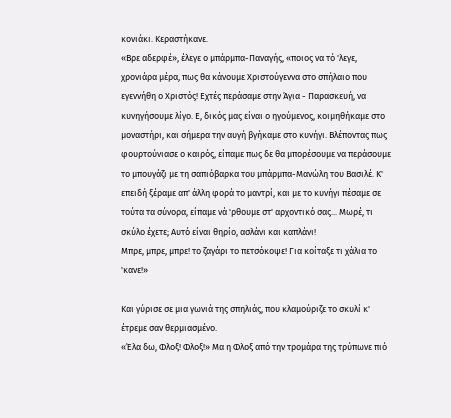κονιάκι. Κεραστήκανε.
«Βρε αδερφέ», έλεγε ο μπάρμπα-Παναγής, «ποιος να τό 'λεγε, χρονιάρα μέρα, πως θα κάνουμε Χριστούγεννα στο σπήλαιο που εγεννήθη ο Χριστός! Εχτές περάσαμε στην Άγια - Παρασκευή, να κυνηγήσουμε λίγο. Ε, δικός μας είναι ο ηγούμενος, κοιμηθήκαμε στο μοναστήρι, και σήμερα την αυγή βγήκαμε στο κυνήγι. Βλέποντας πως φουρτούνιασε ο καιρός, είπαμε πως δε θα μπορέσουμε να περάσουμε το μπουγάζι με τη σαπιόβαρκα του μπάρμπα-Μανώλη του Βασιλέ. Κ' επειδή ξέραμε απ' άλλη φορά το μαντρί, και με το κυνήγι πέσαμε σε τούτα τα σύνορα, είπαμε νά 'ρθουμε στ' αρχοντικό σας... Μωρέ, τι σκύλο έχετε; Αυτό είναι θηρίο, ασλάνι και καπλάνι!
Μπρε, μπρε, μπρε! το ζαγάρι το πετσόκοψε! Για κοίταξε τι χάλια το 'κανε!»

Και γύρισε σε μια γωνιά της σπηλιάς, που κλαμούριζε το σκυλί κ' έτρεμε σαν θερμιασμένο.
«Έλα δω, Φλοξ! Φλοξ!» Μα η Φλοξ από την τρομάρα της τρύπωνε πιό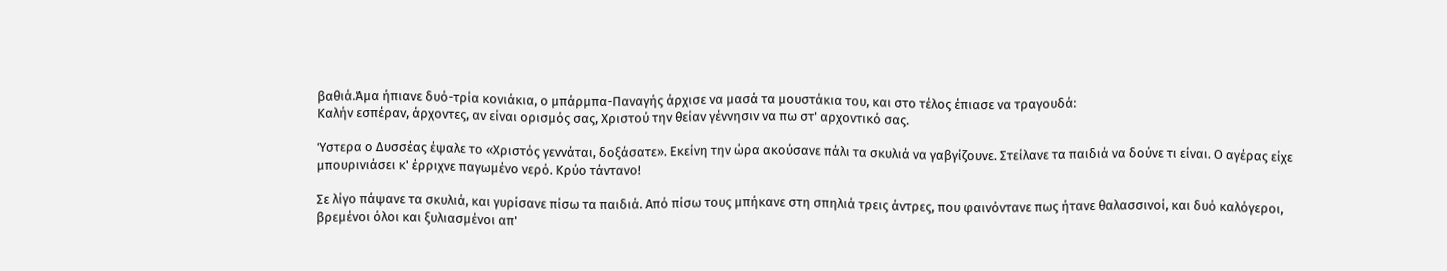βαθιά.Άμα ήπιανε δυό-τρία κονιάκια, ο μπάρμπα-Παναγής άρχισε να μασά τα μουστάκια του, και στο τέλος έπιασε να τραγουδά:
Καλήν εσπέραν, άρχοντες, αν είναι ορισμός σας, Χριστού την θείαν γέννησιν να πω στ' αρχοντικό σας.

Ύστερα ο Δυσσέας έψαλε το «Χριστός γεννάται, δοξάσατε». Εκείνη την ώρα ακούσανε πάλι τα σκυλιά να γαβγίζουνε. Στείλανε τα παιδιά να δούνε τι είναι. Ο αγέρας είχε μπουρινιάσει κ' έρριχνε παγωμένο νερό. Κρύο τάντανο!

Σε λίγο πάψανε τα σκυλιά, και γυρίσανε πίσω τα παιδιά. Από πίσω τους μπήκανε στη σπηλιά τρεις άντρες, που φαινόντανε πως ήτανε θαλασσινοί, και δυό καλόγεροι, βρεμένοι όλοι και ξυλιασμένοι απ'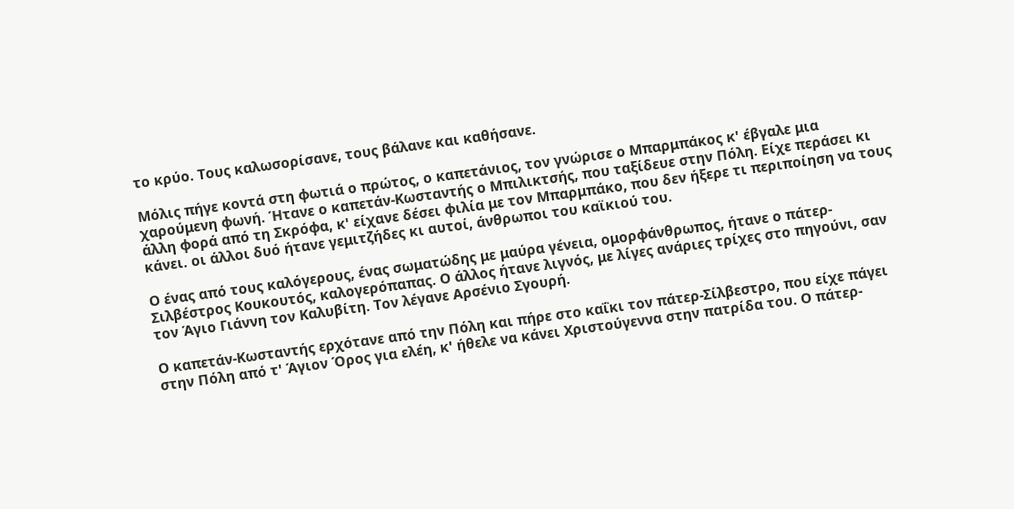το κρύο. Τους καλωσορίσανε, τους βάλανε και καθήσανε.

Μόλις πήγε κοντά στη φωτιά ο πρώτος, ο καπετάνιος, τον γνώρισε ο Μπαρμπάκος κ' έβγαλε μια χαρούμενη φωνή. Ήτανε ο καπετάν-Κωσταντής ο Μπιλικτσής, που ταξίδευε στην Πόλη. Είχε περάσει κι άλλη φορά από τη Σκρόφα, κ' είχανε δέσει φιλία με τον Μπαρμπάκο, που δεν ήξερε τι περιποίηση να τους κάνει. οι άλλοι δυό ήτανε γεμιτζήδες κι αυτοί, άνθρωποι του καϊκιού του.

Ο ένας από τους καλόγερους, ένας σωματώδης με μαύρα γένεια, ομορφάνθρωπος, ήτανε ο πάτερ-Σιλβέστρος Κουκουτός, καλογερόπαπας. Ο άλλος ήτανε λιγνός, με λίγες ανάριες τρίχες στο πηγούνι, σαν τον Άγιο Γιάννη τον Καλυβίτη. Τον λέγανε Αρσένιο Σγουρή.

Ο καπετάν-Κωσταντής ερχότανε από την Πόλη και πήρε στο καΐκι τον πάτερ-Σίλβεστρο, που είχε πάγει στην Πόλη από τ' Άγιον Όρος για ελέη, κ' ήθελε να κάνει Χριστούγεννα στην πατρίδα του. Ο πάτερ-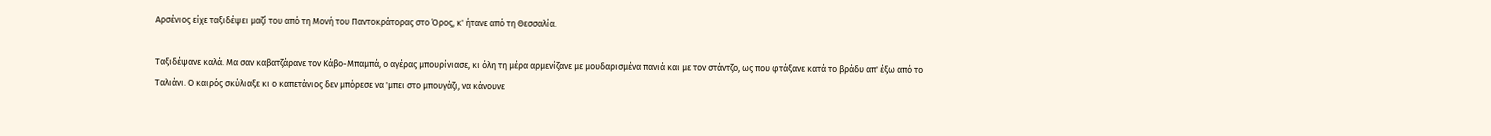Αρσένιος είχε ταξιδέψει μαζί του από τη Μονή του Παντοκράτορας στο Όρος, κ' ήτανε από τη Θεσσαλία.

Ταξιδέψανε καλά. Μα σαν καβατζάρανε τον Κάβο-Μπαμπά, ο αγέρας μπουρίνιασε, κι όλη τη μέρα αρμενίζανε με μουδαρισμένα πανιά και με τον στάντζο, ως που φτάξανε κατά το βράδυ απ' έξω από το Ταλιάνι. Ο καιρός σκύλιαξε κι ο καπετάνιος δεν μπόρεσε να 'μπει στο μπουγάζι, να κάνουνε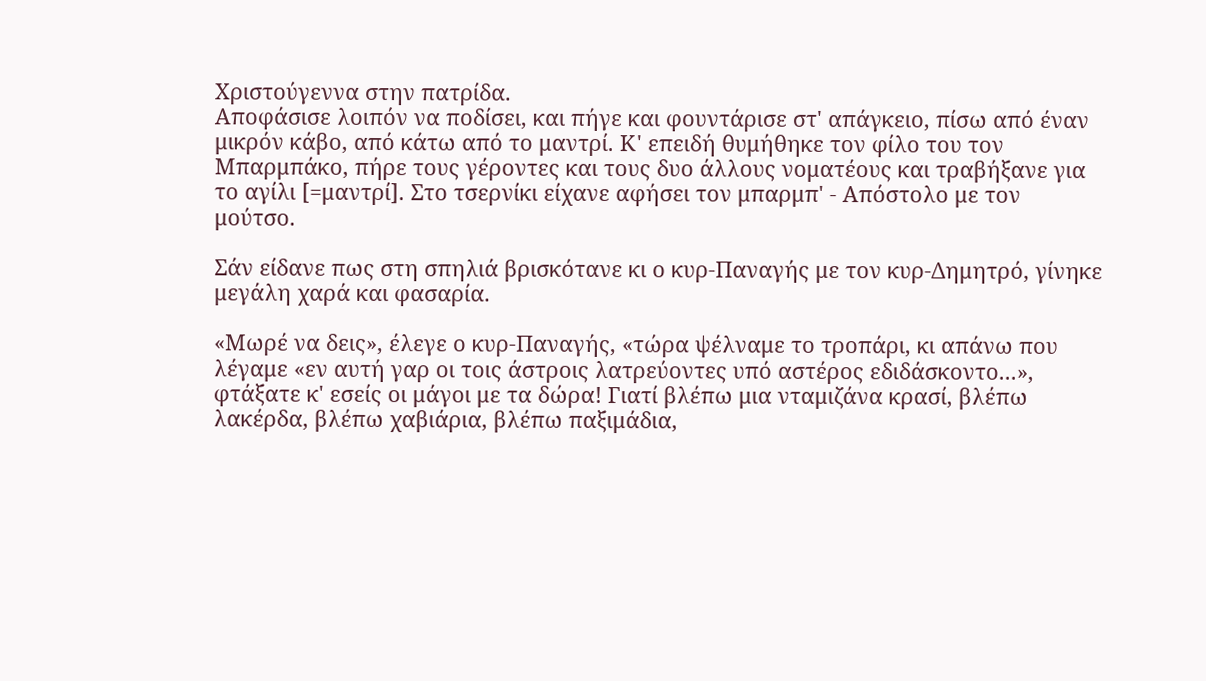Χριστούγεννα στην πατρίδα.
Αποφάσισε λοιπόν να ποδίσει, και πήγε και φουντάρισε στ' απάγκειο, πίσω από έναν μικρόν κάβο, από κάτω από το μαντρί. Κ' επειδή θυμήθηκε τον φίλο του τον Μπαρμπάκο, πήρε τους γέροντες και τους δυο άλλους νοματέους και τραβήξανε για το αγίλι [=μαντρί]. Στο τσερνίκι είχανε αφήσει τον μπαρμπ' - Απόστολο με τον μούτσο.

Σάν είδανε πως στη σπηλιά βρισκότανε κι ο κυρ-Παναγής με τον κυρ-Δημητρό, γίνηκε μεγάλη χαρά και φασαρία.

«Μωρέ να δεις», έλεγε ο κυρ-Παναγής, «τώρα ψέλναμε το τροπάρι, κι απάνω που λέγαμε «εν αυτή γαρ οι τοις άστροις λατρεύοντες υπό αστέρος εδιδάσκοντο...», φτάξατε κ' εσείς οι μάγοι με τα δώρα! Γιατί βλέπω μια νταμιζάνα κρασί, βλέπω λακέρδα, βλέπω χαβιάρια, βλέπω παξιμάδια,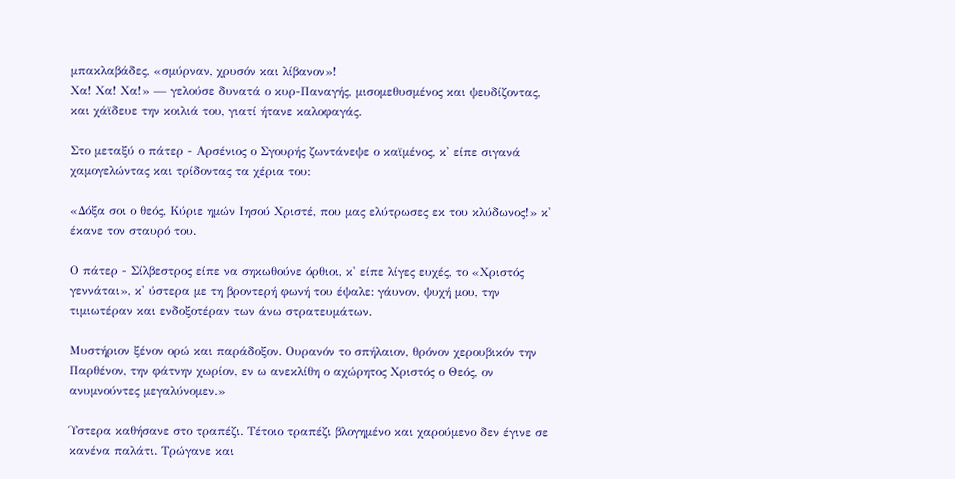μπακλαβάδες, «σμύρναν, χρυσόν και λίβανον»!
Χα! Χα! Χα!» — γελούσε δυνατά ο κυρ-Παναγής, μισομεθυσμένος και ψευδίζοντας, και χάϊδευε την κοιλιά του, γιατί ήτανε καλοφαγάς.

Στο μεταξύ ο πάτερ - Αρσένιος ο Σγουρής ζωντάνεψε ο καϊμένος, κ' είπε σιγανά χαμογελώντας και τρίδοντας τα χέρια του:

«Δόξα σοι ο θεός, Κύριε ημών Ιησού Χριστέ, που μας ελύτρωσες εκ του κλύδωνος!» κ' έκανε τον σταυρό του.

Ο πάτερ - Σίλβεστρος είπε να σηκωθούνε όρθιοι, κ' είπε λίγες ευχές, το «Χριστός γεννάται», κ' ύστερα με τη βροντερή φωνή του έψαλε: γάυνον, ψυχή μου, την τιμιωτέραν και ενδοξοτέραν των άνω στρατευμάτων.

Μυστήριον ξένον ορώ και παράδοξον. Ουρανόν το σπήλαιον, θρόνον χερουβικόν την Παρθένον, την φάτνην χωρίον, εν ω ανεκλίθη ο αχώρητος Χριστός ο Θεός, ον ανυμνούντες μεγαλύνομεν.»

Ύστερα καθήσανε στο τραπέζι. Τέτοιο τραπέζι βλογημένο και χαρούμενο δεν έγινε σε κανένα παλάτι. Τρώγανε και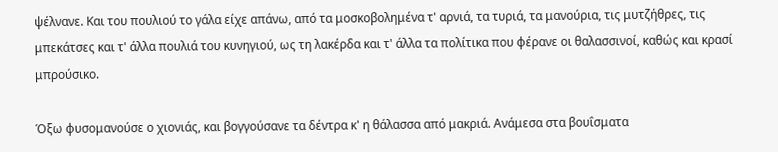ψέλνανε. Και του πουλιού το γάλα είχε απάνω, από τα μοσκοβολημένα τ' αρνιά, τα τυριά, τα μανούρια, τις μυτζήθρες, τις μπεκάτσες και τ' άλλα πουλιά του κυνηγιού, ως τη λακέρδα και τ' άλλα τα πολίτικα που φέρανε οι θαλασσινοί, καθώς και κρασί μπρούσικο.

Όξω φυσομανούσε ο χιονιάς, και βογγούσανε τα δέντρα κ' η θάλασσα από μακριά. Ανάμεσα στα βουΐσματα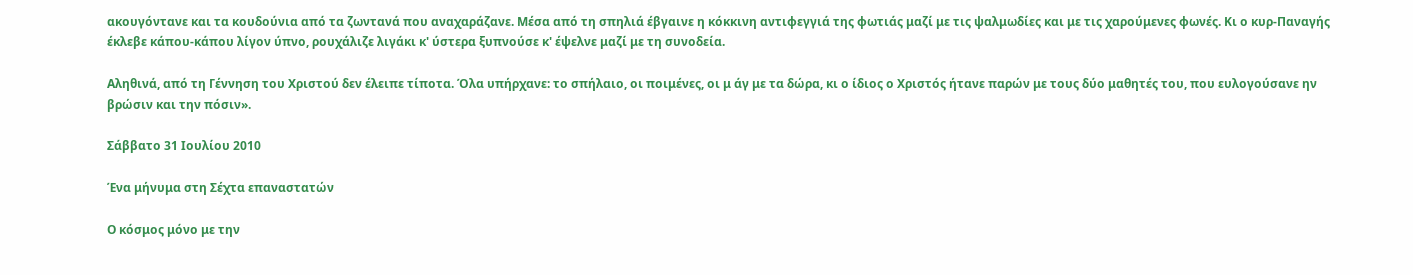ακουγόντανε και τα κουδούνια από τα ζωντανά που αναχαράζανε. Μέσα από τη σπηλιά έβγαινε η κόκκινη αντιφεγγιά της φωτιάς μαζί με τις ψαλμωδίες και με τις χαρούμενες φωνές. Κι ο κυρ-Παναγής έκλεβε κάπου-κάπου λίγον ύπνο, ρουχάλιζε λιγάκι κ' ύστερα ξυπνούσε κ' έψελνε μαζί με τη συνοδεία.

Αληθινά, από τη Γέννηση του Χριστού δεν έλειπε τίποτα. Όλα υπήρχανε: το σπήλαιο, οι ποιμένες, οι μ άγ με τα δώρα, κι ο ίδιος ο Χριστός ήτανε παρών με τους δύο μαθητές του, που ευλογούσανε ην βρώσιν και την πόσιν».

Σάββατο 31 Ιουλίου 2010

Ένα μήνυμα στη Σέχτα επαναστατών

Ο κόσμος μόνο με την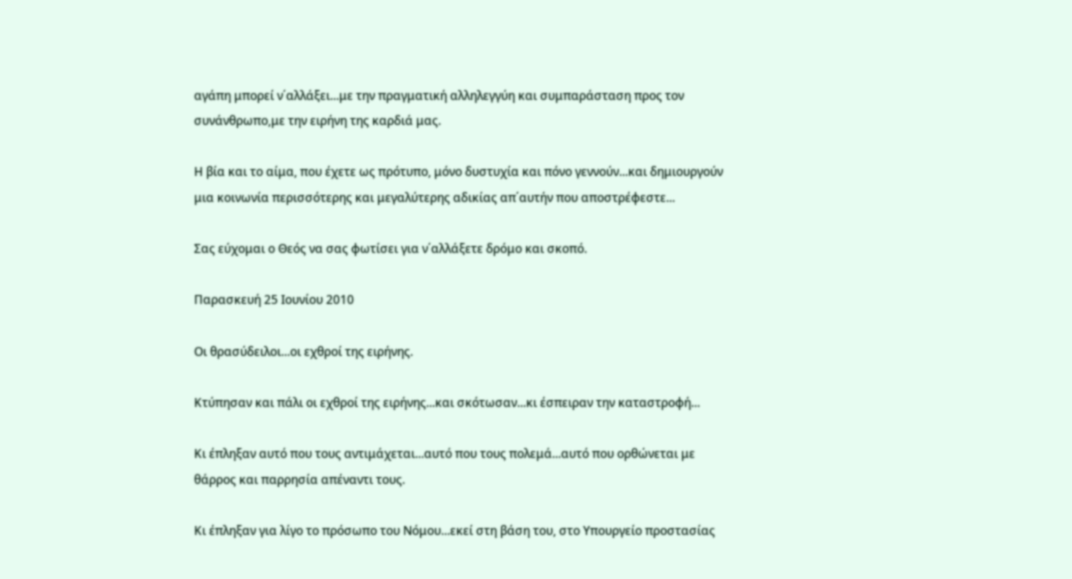αγάπη μπορεί ν΄αλλάξει...με την πραγματική αλληλεγγύη και συμπαράσταση προς τον συνάνθρωπο,με την ειρήνη της καρδιά μας.

Η βία και το αίμα, που έχετε ως πρότυπο, μόνο δυστυχία και πόνο γεννούν...και δημιουργούν μια κοινωνία περισσότερης και μεγαλύτερης αδικίας απ΄αυτήν που αποστρέφεστε...

Σας εύχομαι ο Θεός να σας φωτίσει για ν΄αλλάξετε δρόμο και σκοπό.

Παρασκευή 25 Ιουνίου 2010

Oι θρασύδειλοι...οι εχθροί της ειρήνης.

Κτύπησαν και πάλι οι εχθροί της ειρήνης...και σκότωσαν...κι έσπειραν την καταστροφή...

Κι έπληξαν αυτό που τους αντιμάχεται...αυτό που τους πολεμά...αυτό που ορθώνεται με θάρρος και παρρησία απέναντι τους.

Κι έπληξαν για λίγο το πρόσωπο του Νόμου...εκεί στη βάση του, στο Υπουργείο προστασίας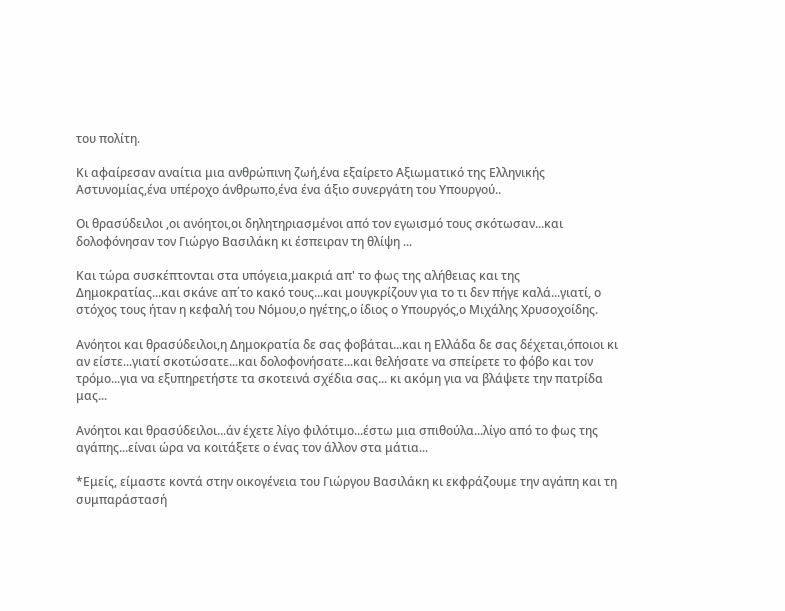του πολίτη.

Κι αφαίρεσαν αναίτια μια ανθρώπινη ζωή,ένα εξαίρετο Αξιωματικό της Ελληνικής Αστυνομίας,ένα υπέροχο άνθρωπο,ένα ένα άξιο συνεργάτη του Υπουργού..

Οι θρασύδειλοι ,οι ανόητοι,οι δηλητηριασμένοι από τον εγωισμό τους σκότωσαν...και δολοφόνησαν τον Γιώργο Βασιλάκη κι έσπειραν τη θλίψη ...

Και τώρα συσκέπτονται στα υπόγεια,μακριά απ' το φως της αλήθειας και της Δημοκρατίας...και σκάνε απ΄το κακό τους...και μουγκρίζουν για το τι δεν πήγε καλά...γιατί, ο στόχος τους ήταν η κεφαλή του Νόμου,ο ηγέτης,ο ίδιος ο Υπουργός,ο Μιχάλης Χρυσοχοίδης.

Ανόητοι και θρασύδειλοι,η Δημοκρατία δε σας φοβάται...και η Ελλάδα δε σας δέχεται,όποιοι κι αν είστε...γιατί σκοτώσατε...και δολοφονήσατε...και θελήσατε να σπείρετε το φόβο και τον τρόμο...για να εξυπηρετήστε τα σκοτεινά σχέδια σας... κι ακόμη για να βλάψετε την πατρίδα μας...

Ανόητοι και θρασύδειλοι...άν έχετε λίγο φιλότιμο...έστω μια σπιθούλα...λίγο από το φως της αγάπης...είναι ώρα να κοιτάξετε ο ένας τον άλλον στα μάτια...

*Εμείς, είμαστε κοντά στην οικογένεια του Γιώργου Βασιλάκη κι εκφράζουμε την αγάπη και τη συμπαράστασή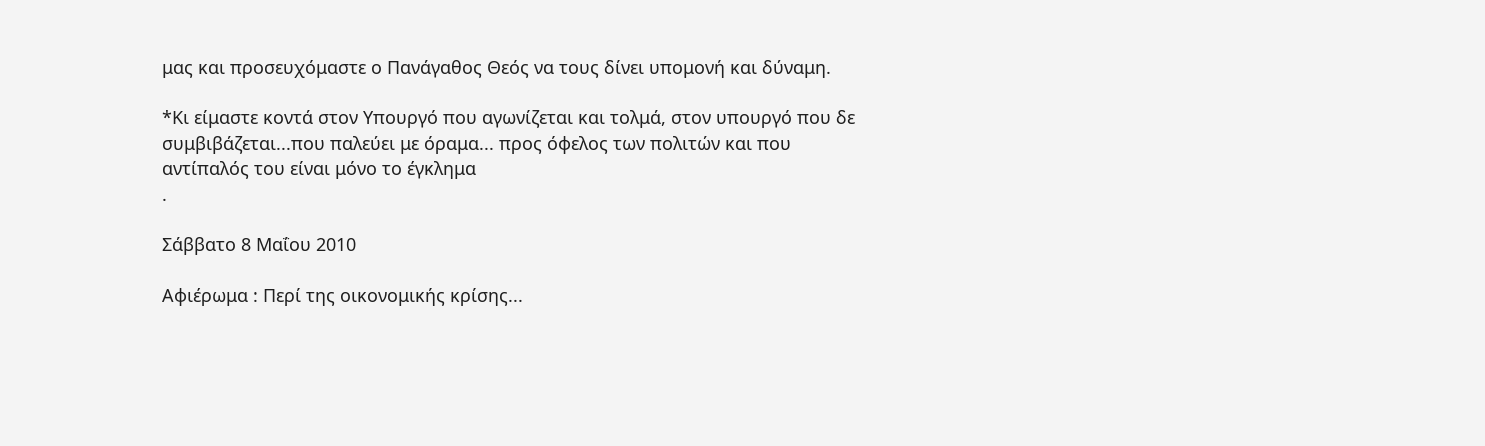μας και προσευχόμαστε ο Πανάγαθος Θεός να τους δίνει υπομονή και δύναμη.

*Κι είμαστε κοντά στον Υπουργό που αγωνίζεται και τολμά, στον υπουργό που δε συμβιβάζεται...που παλεύει με όραμα... προς όφελος των πολιτών και που αντίπαλός του είναι μόνο το έγκλημα
.

Σάββατο 8 Μαΐου 2010

Αφιέρωμα : Περί της οικονομικής κρίσης...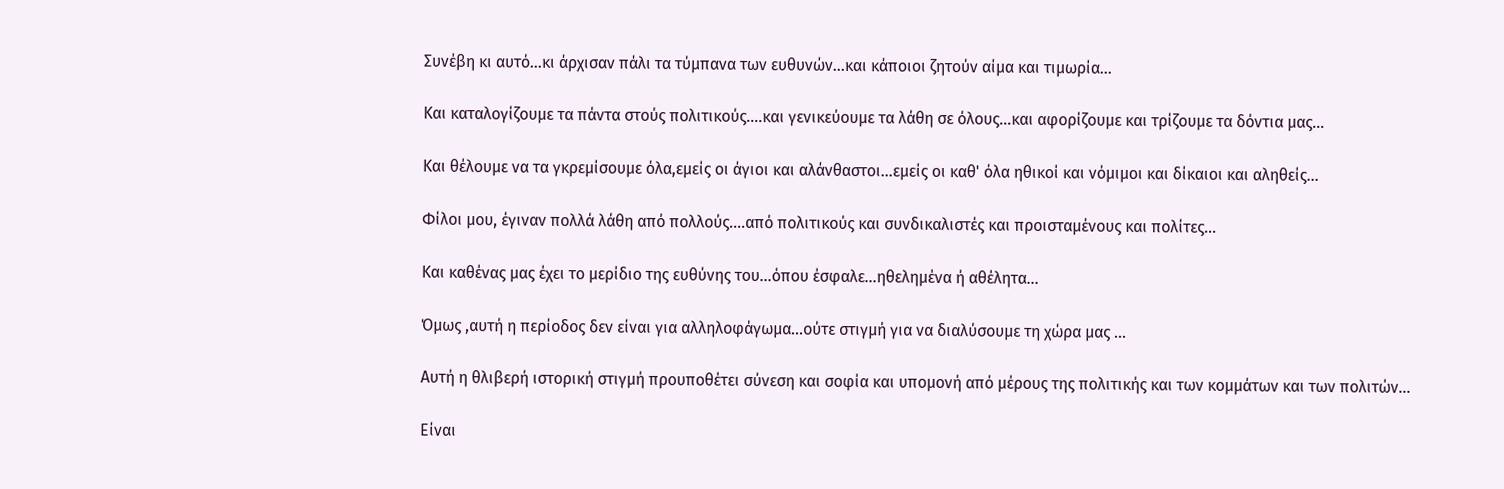Συνέβη κι αυτό...κι άρχισαν πάλι τα τύμπανα των ευθυνών...και κάποιοι ζητούν αίμα και τιμωρία...

Και καταλογίζουμε τα πάντα στούς πολιτικούς....και γενικεύουμε τα λάθη σε όλους...και αφορίζουμε και τρίζουμε τα δόντια μας...

Και θέλουμε να τα γκρεμίσουμε όλα,εμείς οι άγιοι και αλάνθαστοι...εμείς οι καθ' όλα ηθικοί και νόμιμοι και δίκαιοι και αληθείς...

Φίλοι μου, έγιναν πολλά λάθη από πολλούς....από πολιτικούς και συνδικαλιστές και προισταμένους και πολίτες...

Και καθένας μας έχει το μερίδιο της ευθύνης του...όπου έσφαλε...ηθελημένα ή αθέλητα...

Όμως ,αυτή η περίοδος δεν είναι για αλληλοφάγωμα...ούτε στιγμή για να διαλύσουμε τη χώρα μας ...

Αυτή η θλιβερή ιστορική στιγμή προυποθέτει σύνεση και σοφία και υπομονή από μέρους της πολιτικής και των κομμάτων και των πολιτών...

Είναι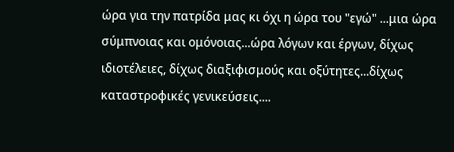ώρα για την πατρίδα μας κι όχι η ώρα του "εγώ" ...μια ώρα σύμπνοιας και ομόνοιας...ώρα λόγων και έργων, δίχως ιδιοτέλειες, δίχως διαξιφισμούς και οξύτητες...δίχως καταστροφικές γενικεύσεις....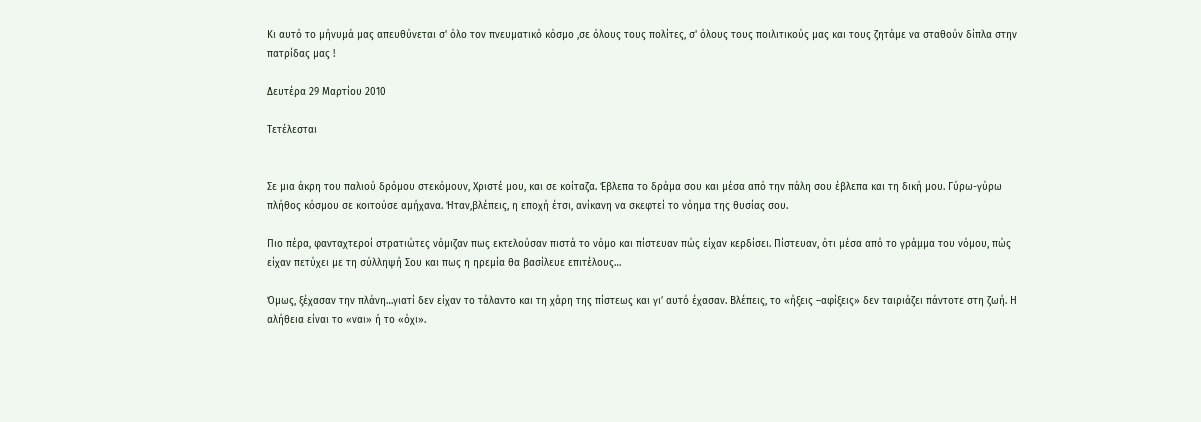Κι αυτό το μήνυμά μας απευθύνεται σ' όλο τον πνευματικό κόσμο ,σε όλους τους πολίτες, σ' όλους τους ποιλιτικούς μας και τους ζητάμε να σταθούν δίπλα στην πατρίδας μας !

Δευτέρα 29 Μαρτίου 2010

Τετέλεσται


Σε μια άκρη του παλιού δρόμου στεκόμουν, Χριστέ μου, και σε κοίταζα. Έβλεπα το δράμα σου και μέσα από την πάλη σου έβλεπα και τη δική μου. Γύρω-γύρω πλήθος κόσμου σε κοιτούσε αμήχανα. Ήταν,βλέπεις, η εποχή έτσι, ανίκανη να σκεφτεί το νόημα της θυσίας σου.

Πιο πέρα, φανταχτεροί στρατιώτες νόμιζαν πως εκτελούσαν πιστά το νόμο και πίστευαν πώς είχαν κερδίσει. Πίστευαν, ότι μέσα από το γράμμα του νόμου, πώς είχαν πετύχει με τη σύλληψή Σου και πως η ηρεμία θα βασίλευε επιτέλους…

Όμως, ξέχασαν την πλάνη…γιατί δεν είχαν το τάλαντο και τη χάρη της πίστεως και γι’ αυτό έχασαν. Βλέπεις, το «ήξεις –αφίξεις» δεν ταιριάζει πάντοτε στη ζωή. Η αλήθεια είναι το «ναι» ή το «όχι».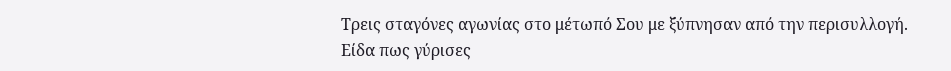Τρεις σταγόνες αγωνίας στο μέτωπό Σου με ξύπνησαν από την περισυλλογή. Είδα πως γύρισες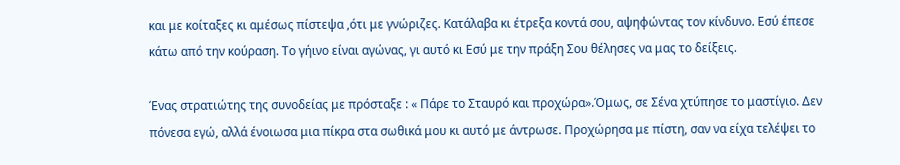και με κοίταξες κι αμέσως πίστεψα ,ότι με γνώριζες. Κατάλαβα κι έτρεξα κοντά σου, αψηφώντας τον κίνδυνο. Εσύ έπεσε κάτω από την κούραση. Το γήινο είναι αγώνας, γι αυτό κι Εσύ με την πράξη Σου θέλησες να μας το δείξεις.

Ένας στρατιώτης της συνοδείας με πρόσταξε : « Πάρε το Σταυρό και προχώρα».Όμως, σε Σένα χτύπησε το μαστίγιο. Δεν πόνεσα εγώ, αλλά ένοιωσα μια πίκρα στα σωθικά μου κι αυτό με άντρωσε. Προχώρησα με πίστη, σαν να είχα τελέψει το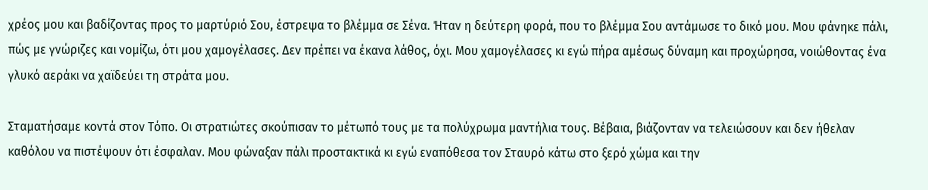χρέος μου και βαδίζοντας προς το μαρτύριό Σου, έστρεψα το βλέμμα σε Σένα. Ήταν η δεύτερη φορά, που το βλέμμα Σου αντάμωσε το δικό μου. Μου φάνηκε πάλι, πώς με γνώριζες και νομίζω, ότι μου χαμογέλασες. Δεν πρέπει να έκανα λάθος, όχι. Μου χαμογέλασες κι εγώ πήρα αμέσως δύναμη και προχώρησα, νοιώθοντας ένα γλυκό αεράκι να χαϊδεύει τη στράτα μου.

Σταματήσαμε κοντά στον Τόπο. Οι στρατιώτες σκούπισαν το μέτωπό τους με τα πολύχρωμα μαντήλια τους. Βέβαια, βιάζονταν να τελειώσουν και δεν ήθελαν καθόλου να πιστέψουν ότι έσφαλαν. Μου φώναξαν πάλι προστακτικά κι εγώ εναπόθεσα τον Σταυρό κάτω στο ξερό χώμα και την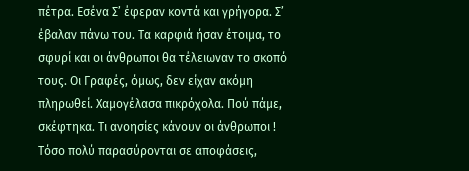πέτρα. Εσένα Σ’ έφεραν κοντά και γρήγορα. Σ’ έβαλαν πάνω του. Τα καρφιά ήσαν έτοιμα, το σφυρί και οι άνθρωποι θα τέλειωναν το σκοπό τους. Οι Γραφές, όμως, δεν είχαν ακόμη πληρωθεί. Χαμογέλασα πικρόχολα. Πού πάμε, σκέφτηκα. Τι ανοησίες κάνουν οι άνθρωποι ! Τόσο πολύ παρασύρονται σε αποφάσεις,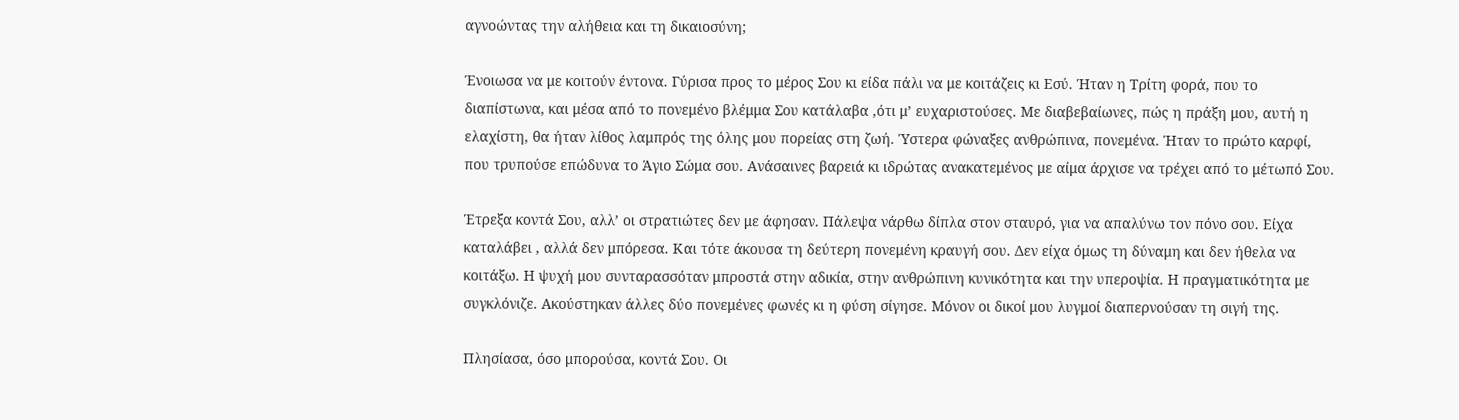αγνοώντας την αλήθεια και τη δικαιοσύνη;

Ένοιωσα να με κοιτούν έντονα. Γύρισα προς το μέρος Σου κι είδα πάλι να με κοιτάζεις κι Εσύ. Ήταν η Τρίτη φορά, που το διαπίστωνα, και μέσα από το πονεμένο βλέμμα Σου κατάλαβα ,ότι μ’ ευχαριστούσες. Με διαβεβαίωνες, πώς η πράξη μου, αυτή η ελαχίστη, θα ήταν λίθος λαμπρός της όλης μου πορείας στη ζωή. Ύστερα φώναξες ανθρώπινα, πονεμένα. Ήταν το πρώτο καρφί, που τρυπούσε επώδυνα το Άγιο Σώμα σου. Ανάσαινες βαρειά κι ιδρώτας ανακατεμένος με αίμα άρχισε να τρέχει από το μέτωπό Σου.

Έτρεξα κοντά Σου, αλλ’ οι στρατιώτες δεν με άφησαν. Πάλεψα νάρθω δίπλα στον σταυρό, για να απαλύνω τον πόνο σου. Είχα καταλάβει , αλλά δεν μπόρεσα. Και τότε άκουσα τη δεύτερη πονεμένη κραυγή σου. Δεν είχα όμως τη δύναμη και δεν ήθελα να κοιτάξω. Η ψυχή μου συνταρασσόταν μπροστά στην αδικία, στην ανθρώπινη κυνικότητα και την υπεροψία. Η πραγματικότητα με συγκλόνιζε. Ακούστηκαν άλλες δύο πονεμένες φωνές κι η φύση σίγησε. Μόνον οι δικοί μου λυγμοί διαπερνούσαν τη σιγή της.

Πλησίασα, όσο μπορούσα, κοντά Σου. Οι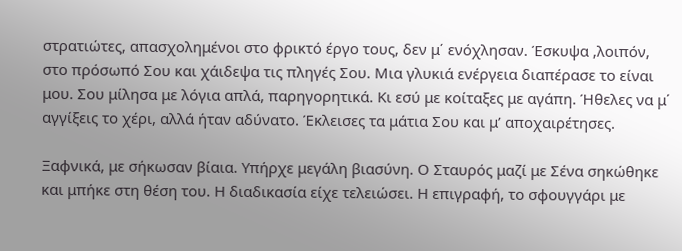στρατιώτες, απασχολημένοι στο φρικτό έργο τους, δεν μ΄ ενόχλησαν. Έσκυψα ,λοιπόν, στο πρόσωπό Σου και χάιδεψα τις πληγές Σου. Μια γλυκιά ενέργεια διαπέρασε το είναι μου. Σου μίλησα με λόγια απλά, παρηγορητικά. Κι εσύ με κοίταξες με αγάπη. Ήθελες να μ΄ αγγίξεις το χέρι, αλλά ήταν αδύνατο. Έκλεισες τα μάτια Σου και μ’ αποχαιρέτησες.

Ξαφνικά, με σήκωσαν βίαια. Υπήρχε μεγάλη βιασύνη. Ο Σταυρός μαζί με Σένα σηκώθηκε και μπήκε στη θέση του. Η διαδικασία είχε τελειώσει. Η επιγραφή, το σφουγγάρι με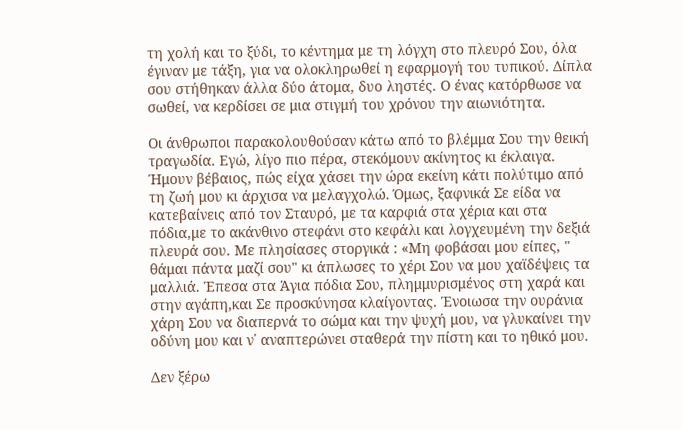τη χολή και το ξύδι, το κέντημα με τη λόγχη στο πλευρό Σου, όλα έγιναν με τάξη, για να ολοκληρωθεί η εφαρμογή του τυπικού. Δίπλα σου στήθηκαν άλλα δύο άτομα, δυο ληστές. Ο ένας κατόρθωσε να σωθεί, να κερδίσει σε μια στιγμή του χρόνου την αιωνιότητα.

Οι άνθρωποι παρακολουθούσαν κάτω από το βλέμμα Σου την θεική τραγωδία. Εγώ, λίγο πιο πέρα, στεκόμουν ακίνητος κι έκλαιγα. Ήμουν βέβαιος, πώς είχα χάσει την ώρα εκείνη κάτι πολύτιμο από τη ζωή μου κι άρχισα να μελαγχολώ. Όμως, ξαφνικά Σε είδα να κατεβαίνεις από τον Σταυρό, με τα καρφιά στα χέρια και στα πόδια,με το ακάνθινο στεφάνι στο κεφάλι και λογχευμένη την δεξιά πλευρά σου. Με πλησίασες στοργικά : «Μη φοβάσαι μου είπες, " θάμαι πάντα μαζί σου" κι άπλωσες το χέρι Σου να μου χαϊδέψεις τα μαλλιά. Έπεσα στα Άγια πόδια Σου, πλημμυρισμένος στη χαρά και στην αγάπη,και Σε προσκύνησα κλαίγοντας. Ένοιωσα την ουράνια χάρη Σου να διαπερνά το σώμα και την ψυχή μου, να γλυκαίνει την οδύνη μου και ν΄ αναπτερώνει σταθερά την πίστη και το ηθικό μου.

Δεν ξέρω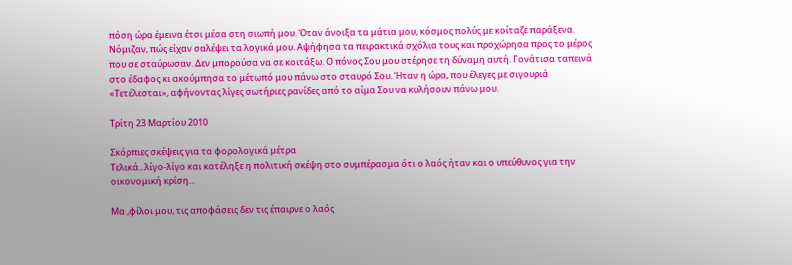πόση ώρα έμεινα έτσι μέσα στη σιωπή μου. Όταν άνοιξα τα μάτια μου, κόσμος πολύς με κοίταζε παράξενα. Νόμιζαν, πώς είχαν σαλέψει τα λογικά μου. Αψήφησα τα πειρακτικά σχόλια τους και προχώρησα προς το μέρος που σε σταύρωσαν. Δεν μπορούσα να σε κοιτάξω. Ο πόνος Σου μου στέρησε τη δύναμη αυτή. Γονάτισα ταπεινά στο έδαφος κι ακούμπησα το μέτωπό μου πάνω στο σταυρό Σου. Ήταν η ώρα, που έλεγες με σιγουριά «Τετέλεσται», αφήνοντας λίγες σωτήριες ρανίδες από το αίμα Σου να κυλήσουν πάνω μου.

Τρίτη 23 Μαρτίου 2010

Σκόρπιες σκέψεις για τα φορολογικά μέτρα
Τελικά...λίγο-λίγο και κατέληξε η πολιτική σκέψη στο συμπέρασμα ότι ο λαός ήταν και ο υπεύθυνος για την οικονομική κρίση...

Μα ,φίλοι μου, τις αποφάσεις δεν τις έπαιρνε ο λαός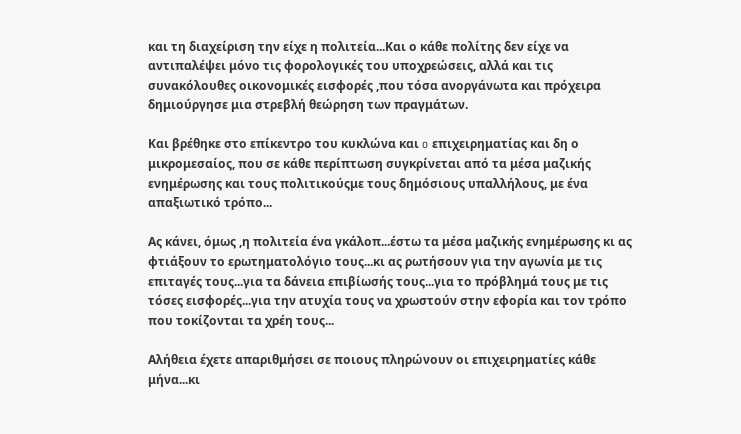και τη διαχείριση την είχε η πολιτεία...Και ο κάθε πολίτης δεν είχε να αντιπαλέψει μόνο τις φορολογικές του υποχρεώσεις, αλλά και τις συνακόλουθες οικονομικές εισφορές ,που τόσα ανοργάνωτα και πρόχειρα δημιούργησε μια στρεβλή θεώρηση των πραγμάτων.

Και βρέθηκε στο επίκεντρο του κυκλώνα και o επιχειρηματίας και δη ο μικρομεσαίος, που σε κάθε περίπτωση συγκρίνεται από τα μέσα μαζικής ενημέρωσης και τους πολιτικούςμε τους δημόσιους υπαλλήλους, με ένα απαξιωτικό τρόπο...

Ας κάνει, όμως ,η πολιτεία ένα γκάλοπ...έστω τα μέσα μαζικής ενημέρωσης κι ας φτιάξουν το ερωτηματολόγιο τους...κι ας ρωτήσουν για την αγωνία με τις επιταγές τους...για τα δάνεια επιβίωσής τους...για το πρόβλημά τους με τις τόσες εισφορές...για την ατυχία τους να χρωστούν στην εφορία και τον τρόπο που τοκίζονται τα χρέη τους...

Αλήθεια έχετε απαριθμήσει σε ποιους πληρώνουν οι επιχειρηματίες κάθε μήνα...κι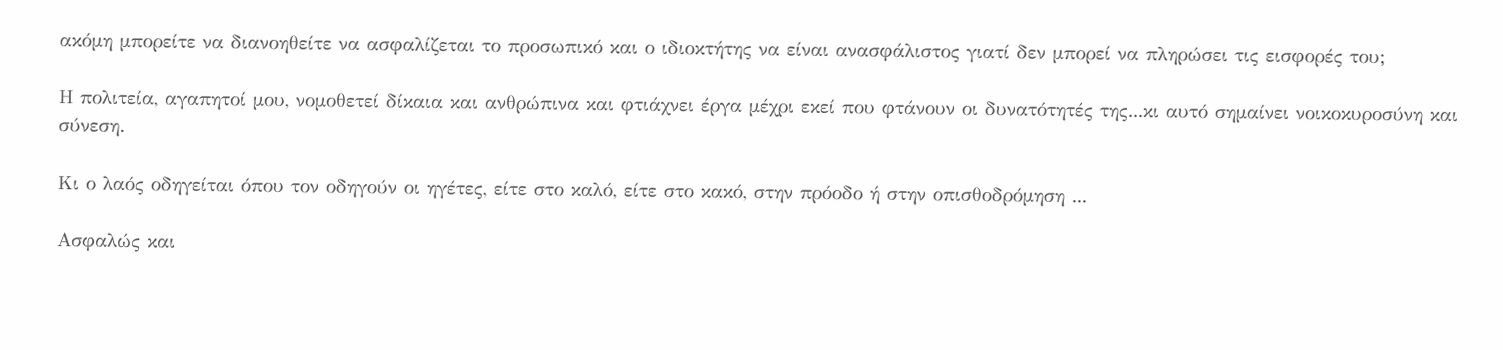ακόμη μπορείτε να διανοηθείτε να ασφαλίζεται το προσωπικό και ο ιδιοκτήτης να είναι ανασφάλιστος γιατί δεν μπορεί να πληρώσει τις εισφορές του;

Η πολιτεία, αγαπητοί μου, νομοθετεί δίκαια και ανθρώπινα και φτιάχνει έργα μέχρι εκεί που φτάνουν οι δυνατότητές της...κι αυτό σημαίνει νοικοκυροσύνη και σύνεση.

Κι ο λαός οδηγείται όπου τον οδηγούν οι ηγέτες, είτε στο καλό, είτε στο κακό, στην πρόοδο ή στην οπισθοδρόμηση ...

Ασφαλώς και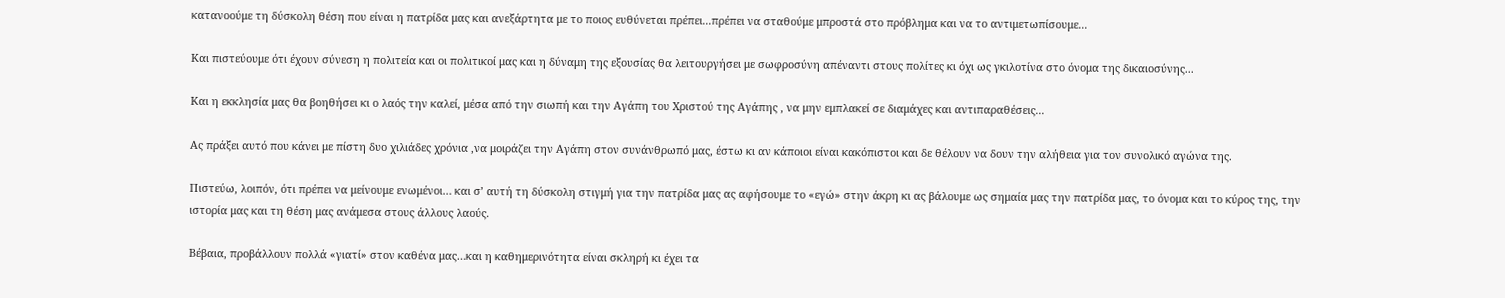κατανοούμε τη δύσκολη θέση που είναι η πατρίδα μας και ανεξάρτητα με το ποιος ευθύνεται πρέπει...πρέπει να σταθούμε μπροστά στο πρόβλημα και να το αντιμετωπίσουμε...

Και πιστεύουμε ότι έχουν σύνεση η πολιτεία και οι πολιτικοί μας και η δύναμη της εξουσίας θα λειτουργήσει με σωφροσύνη απέναντι στους πολίτες κι όχι ως γκιλοτίνα στο όνομα της δικαιοσύνης...

Και η εκκλησία μας θα βοηθήσει κι ο λαός την καλεί, μέσα από την σιωπή και την Αγάπη του Χριστού της Αγάπης , να μην εμπλακεί σε διαμάχες και αντιπαραθέσεις...

Ας πράξει αυτό που κάνει με πίστη δυο χιλιάδες χρόνια ,να μοιράζει την Αγάπη στον συνάνθρωπό μας, έστω κι αν κάποιοι είναι κακόπιστοι και δε θέλουν να δουν την αλήθεια για τον συνολικό αγώνα της.

Πιστεύω, λοιπόν, ότι πρέπει να μείνουμε ενωμένοι… και σ’ αυτή τη δύσκολη στιγμή για την πατρίδα μας ας αφήσουμε το «εγώ» στην άκρη κι ας βάλουμε ως σημαία μας την πατρίδα μας, το όνομα και το κύρος της, την ιστορία μας και τη θέση μας ανάμεσα στους άλλους λαούς.

Βέβαια, προβάλλουν πολλά «γιατί» στον καθένα μας…και η καθημερινότητα είναι σκληρή κι έχει τα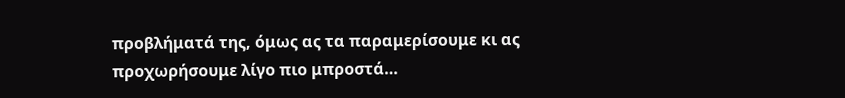προβλήματά της, όμως ας τα παραμερίσουμε κι ας προχωρήσουμε λίγο πιο μπροστά…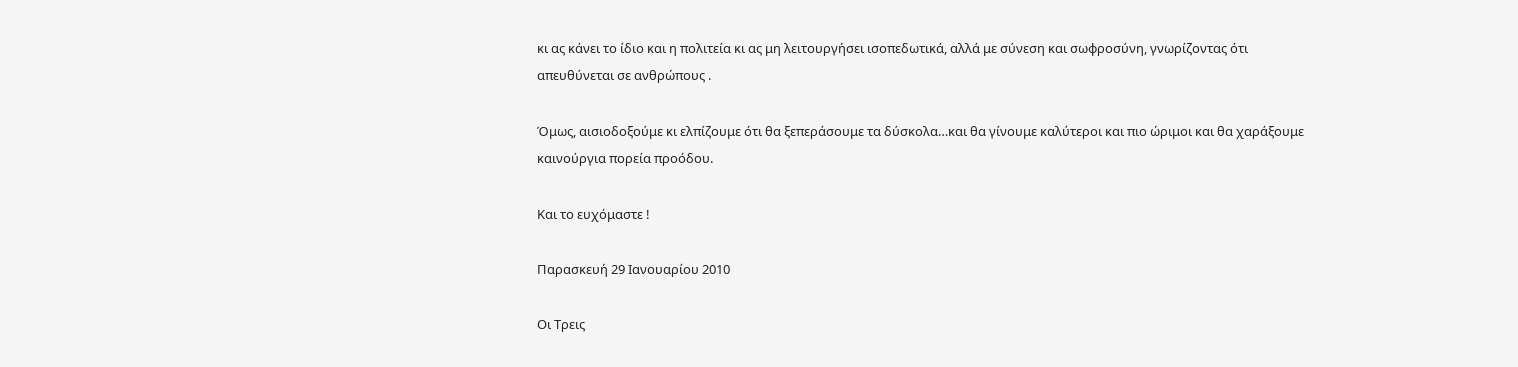κι ας κάνει το ίδιο και η πολιτεία κι ας μη λειτουργήσει ισοπεδωτικά, αλλά με σύνεση και σωφροσύνη, γνωρίζοντας ότι απευθύνεται σε ανθρώπους .

Όμως, αισιοδοξούμε κι ελπίζουμε ότι θα ξεπεράσουμε τα δύσκολα…και θα γίνουμε καλύτεροι και πιο ώριμοι και θα χαράξουμε καινούργια πορεία προόδου.

Και το ευχόμαστε !

Παρασκευή 29 Ιανουαρίου 2010

Οι Τρεις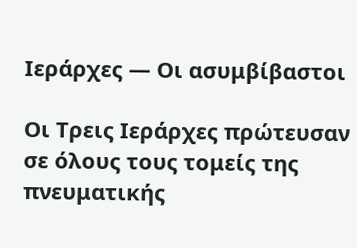Ιεράρχες — Οι ασυμβίβαστοι

Οι Τρεις Ιεράρχες πρώτευσαν σε όλους τους τομείς της πνευματικής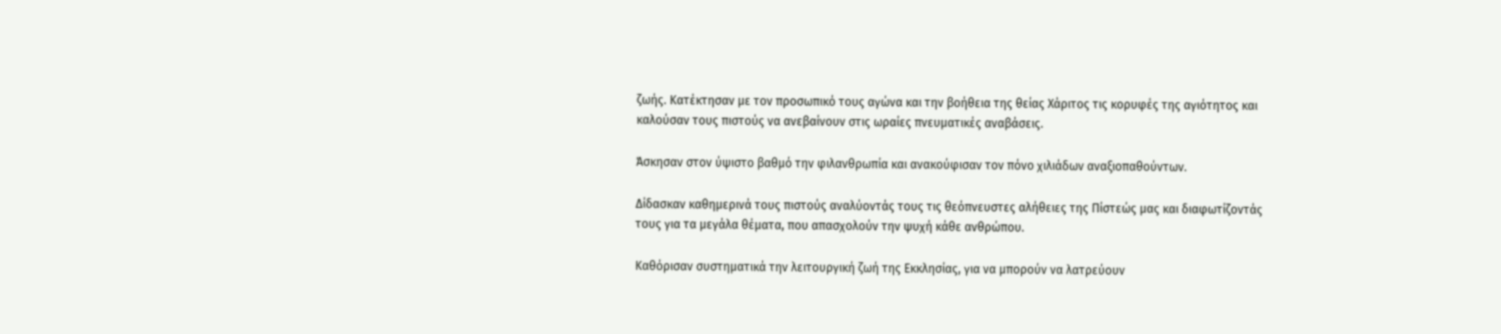ζωής. Κατέκτησαν με τον προσωπικό τους αγώνα και την βοήθεια της θείας Χάριτος τις κορυφές της αγιότητος και καλούσαν τους πιστούς να ανεβαίνουν στις ωραίες πνευματικές αναβάσεις.

Άσκησαν στον ύψιστο βαθμό την φιλανθρωπία και ανακούφισαν τον πόνο χιλιάδων αναξιοπαθούντων.

Δίδασκαν καθημερινά τους πιστούς αναλύοντάς τους τις θεόπνευστες αλήθειες της Πίστεώς μας και διαφωτίζοντάς τους για τα μεγάλα θέματα, που απασχολούν την ψυχή κάθε ανθρώπου.

Καθόρισαν συστηματικά την λειτουργική ζωή της Εκκλησίας, για να μπορούν να λατρεύουν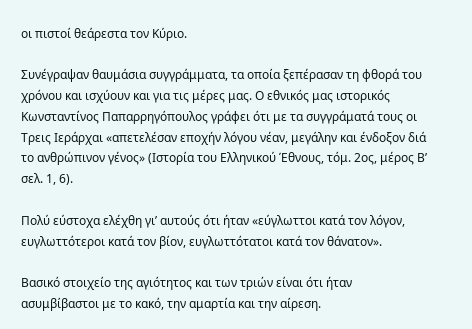οι πιστοί θεάρεστα τον Κύριο.

Συνέγραψαν θαυμάσια συγγράμματα, τα οποία ξεπέρασαν τη φθορά του χρόνου και ισχύουν και για τις μέρες μας. Ο εθνικός μας ιστορικός Κωνσταντίνος Παπαρρηγόπουλος γράφει ότι με τα συγγράματά τους οι Τρεις Ιεράρχαι «απετελέσαν εποχήν λόγου νέαν, μεγάλην και ένδοξον διά το ανθρώπινον γένος» (Ιστορία του Ελληνικού Έθνους, τόμ. 2ος, μέρος Β’ σελ. 1, 6).

Πολύ εύστοχα ελέχθη γι’ αυτούς ότι ήταν «εύγλωττοι κατά τον λόγον, ευγλωττότεροι κατά τον βίον, ευγλωττότατοι κατά τον θάνατον».

Βασικό στοιχείο της αγιότητος και των τριών είναι ότι ήταν ασυμβίβαστοι με το κακό, την αμαρτία και την αίρεση.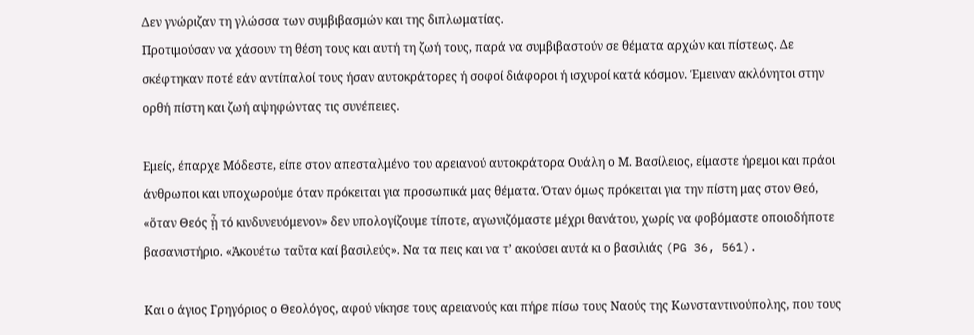Δεν γνώριζαν τη γλώσσα των συμβιβασμών και της διπλωματίας.
Προτιμούσαν να χάσουν τη θέση τους και αυτή τη ζωή τους, παρά να συμβιβαστούν σε θέματα αρχών και πίστεως. Δε σκέφτηκαν ποτέ εάν αντίπαλοί τους ήσαν αυτοκράτορες ή σοφοί διάφοροι ή ισχυροί κατά κόσμον. Έμειναν ακλόνητοι στην ορθή πίστη και ζωή αψηφώντας τις συνέπειες.

Εμείς, έπαρχε Μόδεστε, είπε στον απεσταλμένο του αρειανού αυτοκράτορα Ουάλη ο Μ. Βασίλειος, είμαστε ήρεμοι και πράοι άνθρωποι και υποχωρούμε όταν πρόκειται για προσωπικά μας θέματα. Όταν όμως πρόκειται για την πίστη μας στον Θεό, «ὅταν Θεός ᾖ τό κινδυνευόμενον» δεν υπολογίζουμε τίποτε, αγωνιζόμαστε μέχρι θανάτου, χωρίς να φοβόμαστε οποιοδήποτε βασανιστήριο. «Ἀκουέτω ταῦτα καί βασιλεύς». Να τα πεις και να τ’ ακούσει αυτά κι ο βασιλιάς (PG 36, 561).

Και ο άγιος Γρηγόριος ο Θεολόγος, αφού νίκησε τους αρειανούς και πήρε πίσω τους Ναούς της Κωνσταντινούπολης, που τους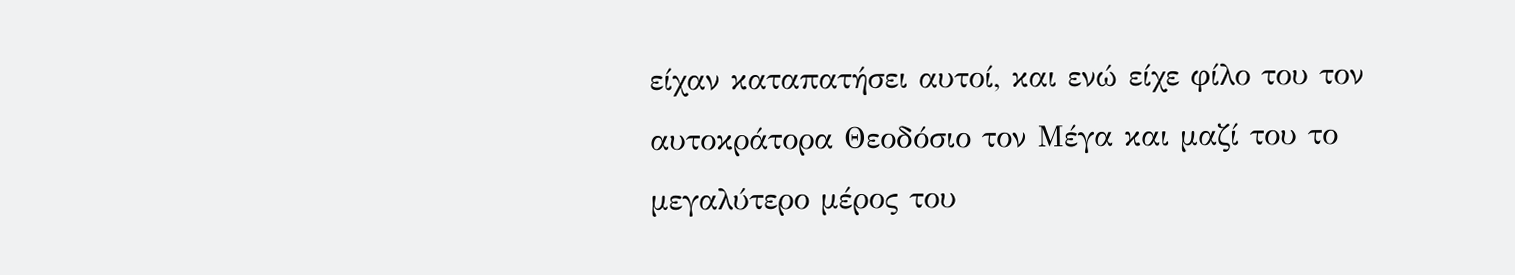είχαν καταπατήσει αυτοί, και ενώ είχε φίλο του τον αυτοκράτορα Θεοδόσιο τον Μέγα και μαζί του το μεγαλύτερο μέρος του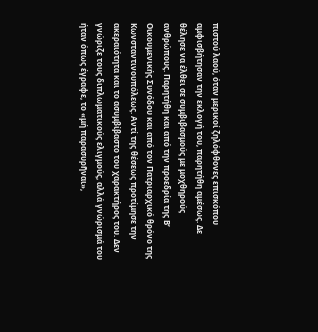πιστού λαού, όταν μερικοί ζηλόφθονες επισκόπου αμφισβήτησαν την εκλογή του, παρητήθη αμέσως. Δε θέλησε να έλθει σε συμβιβασμούς με μοχθηρούς ανθρώπους. Παρητήθη και από την προεδρία της Β’ Οικουμενικής Συνόδου και από τον Πατριαρχικό θρόνο της Κωνσταντινουπόλεως. Αντί της θέσεως προτίμησε την ακεραιότητα και το ασυμβίβαστο του χαρακτήρος του. Δεν γνώριζε τους διπλωματικούς ελιγμούς, αλλά γνώρισμά του ήταν όπως έγραφε, το «μή παρασυρῆναι»,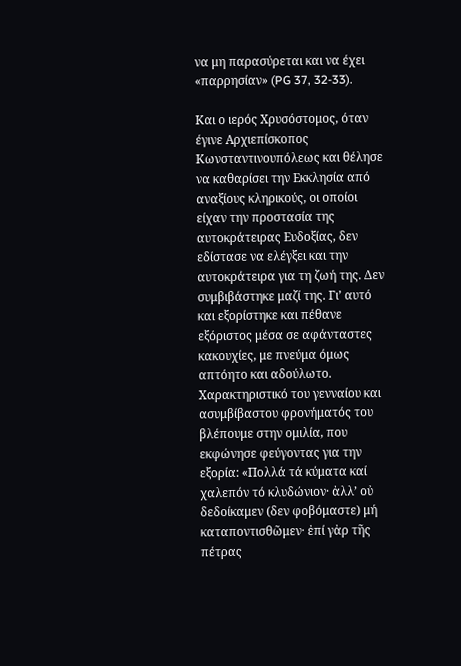να μη παρασύρεται και να έχει «παρρησίαν» (PG 37, 32-33).

Και ο ιερός Χρυσόστομος, όταν έγινε Αρχιεπίσκοπος Κωνσταντινουπόλεως και θέλησε να καθαρίσει την Εκκλησία από αναξίους κληρικούς, οι οποίοι είχαν την προστασία της αυτοκράτειρας Ευδοξίας, δεν εδίστασε να ελέγξει και την αυτοκράτειρα για τη ζωή της. Δεν συμβιβάστηκε μαζί της. Γι’ αυτό και εξορίστηκε και πέθανε εξόριστος μέσα σε αφάνταστες κακουχίες, με πνεύμα όμως απτόητο και αδούλωτο. Χαρακτηριστικό του γενναίου και ασυμβίβαστου φρονήματός του βλέπουμε στην ομιλία, που εκφώνησε φεύγοντας για την εξορία: «Πολλά τά κύματα καί χαλεπόν τό κλυδώνιον· ἀλλ’ οὐ δεδοίκαμεν (δεν φοβόμαστε) μή καταποντισθῶμεν· ἐπί γἀρ τῆς πέτρας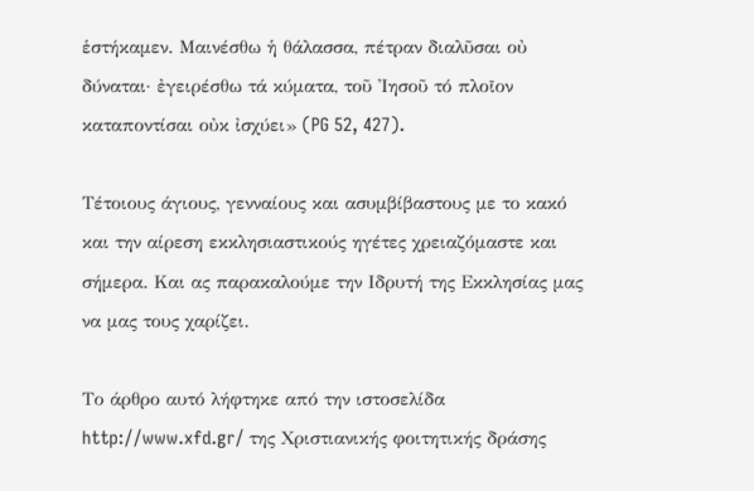ἑστήκαμεν. Μαινέσθω ἡ θάλασσα, πέτραν διαλῦσαι οὐ δύναται· ἐγειρέσθω τά κύματα, τοῦ Ἰησοῦ τό πλοῖον καταποντίσαι οὐκ ἰσχύει» (PG 52, 427).

Τέτοιους άγιους, γενναίους και ασυμβίβαστους με το κακό και την αίρεση εκκλησιαστικούς ηγέτες χρειαζόμαστε και σήμερα. Και ας παρακαλούμε την Ιδρυτή της Εκκλησίας μας να μας τους χαρίζει.

Το άρθρο αυτό λήφτηκε από την ιστοσελίδα http://www.xfd.gr/ της Χριστιανικής φοιτητικής δράσης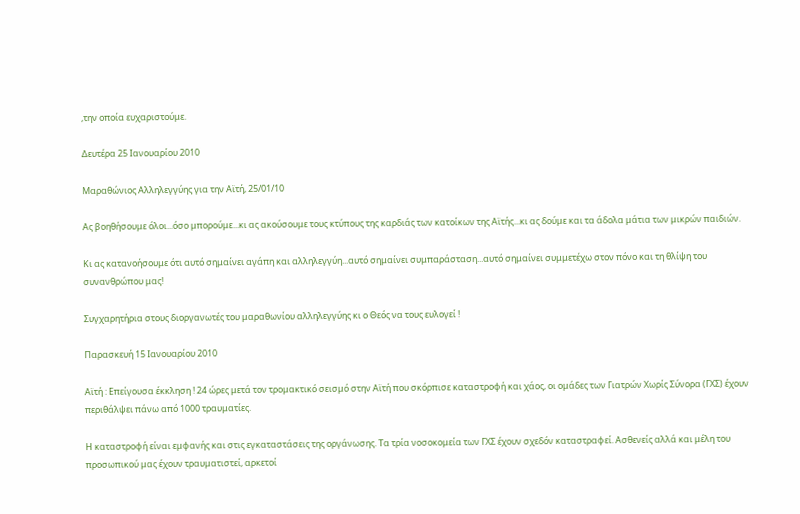,την οποία ευχαριστούμε.

Δευτέρα 25 Ιανουαρίου 2010

Μαραθώνιος Αλληλεγγύης για την Αϊτή, 25/01/10

Ας βοηθήσουμε όλοι...όσο μπορούμε...κι ας ακούσουμε τους κτύπους της καρδιάς των κατοίκων της Αϊτής...κι ας δούμε και τα άδολα μάτια των μικρών παιδιών.

Κι ας κατανοήσουμε ότι αυτό σημαίνει αγάπη και αλληλεγγύη...αυτό σημαίνει συμπαράσταση...αυτό σημαίνει συμμετέχω στον πόνο και τη θλίψη του συνανθρώπου μας!

Συγχαρητήρια στους διοργανωτές του μαραθωνίου αλληλεγγύης κι ο Θεός να τους ευλογεί !

Παρασκευή 15 Ιανουαρίου 2010

Αϊτή : Επείγουσα έκκληση ! 24 ώρες μετά τον τρομακτικό σεισμό στην Αϊτή που σκόρπισε καταστροφή και χάος, οι ομάδες των Γιατρών Χωρίς Σύνορα (ΓΧΣ) έχουν περιθάλψει πάνω από 1000 τραυματίες.

Η καταστροφή είναι εμφανής και στις εγκαταστάσεις της οργάνωσης. Τα τρία νοσοκομεία των ΓΧΣ έχουν σχεδόν καταστραφεί. Ασθενείς αλλά και μέλη του προσωπικού μας έχουν τραυματιστεί, αρκετοί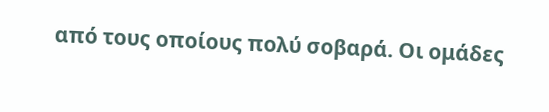από τους οποίους πολύ σοβαρά. Οι ομάδες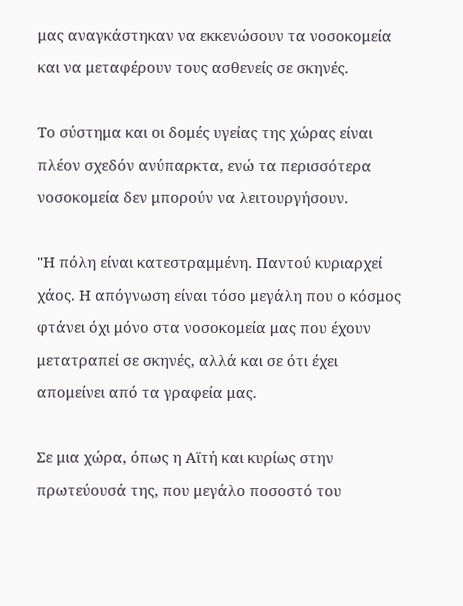μας αναγκάστηκαν να εκκενώσουν τα νοσοκομεία και να μεταφέρουν τους ασθενείς σε σκηνές.

Το σύστημα και οι δομές υγείας της χώρας είναι πλέον σχεδόν ανύπαρκτα, ενώ τα περισσότερα νοσοκομεία δεν μπορούν να λειτουργήσουν.

"Η πόλη είναι κατεστραμμένη. Παντού κυριαρχεί χάος. Η απόγνωση είναι τόσο μεγάλη που ο κόσμος φτάνει όχι μόνο στα νοσοκομεία μας που έχουν μετατραπεί σε σκηνές, αλλά και σε ότι έχει απομείνει από τα γραφεία μας.

Σε μια χώρα, όπως η Αϊτή και κυρίως στην πρωτεύουσά της, που μεγάλο ποσοστό του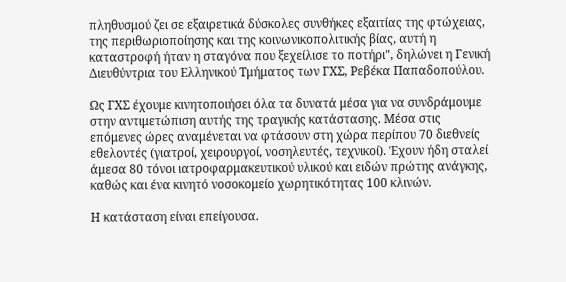πληθυσμού ζει σε εξαιρετικά δύσκολες συνθήκες εξαιτίας της φτώχειας, της περιθωριοποίησης και της κοινωνικοπολιτικής βίας, αυτή η καταστροφή ήταν η σταγόνα που ξεχείλισε το ποτήρι", δηλώνει η Γενική Διευθύντρια του Ελληνικού Τμήματος των ΓΧΣ, Ρεβέκα Παπαδοπούλου.

Ως ΓΧΣ έχουμε κινητοποιήσει όλα τα δυνατά μέσα για να συνδράμουμε στην αντιμετώπιση αυτής της τραγικής κατάστασης. Μέσα στις επόμενες ώρες αναμένεται να φτάσουν στη χώρα περίπου 70 διεθνείς εθελοντές (γιατροί, χειρουργοί, νοσηλευτές, τεχνικοί). Έχουν ήδη σταλεί άμεσα 80 τόνοι ιατροφαρμακευτικού υλικού και ειδών πρώτης ανάγκης, καθώς και ένα κινητό νοσοκομείο χωρητικότητας 100 κλινών.

Η κατάσταση είναι επείγουσα.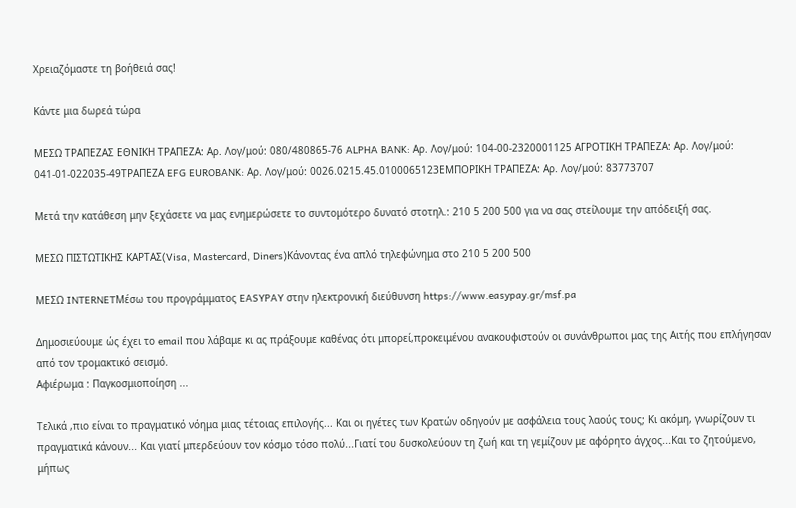Χρειαζόμαστε τη βοήθειά σας!

Κάντε μια δωρεά τώρα

ΜΕΣΩ ΤΡΑΠΕΖΑΣ ΕΘΝΙΚΗ ΤΡΑΠΕΖΑ: Αρ. Λογ/μού: 080/480865-76 ALPHA BANK: Αρ. Λογ/μού: 104-00-2320001125 ΑΓΡΟΤΙΚΗ ΤΡΑΠΕΖΑ: Αρ. Λογ/μού: 041-01-022035-49ΤΡΑΠΕΖΑ EFG EUROBANK: Αρ. Λογ/μού: 0026.0215.45.0100065123ΕΜΠΟΡΙΚΗ ΤΡΑΠΕΖΑ: Αρ. Λογ/μού: 83773707

Μετά την κατάθεση μην ξεχάσετε να μας ενημερώσετε το συντομότερο δυνατό στοτηλ.: 210 5 200 500 για να σας στείλουμε την απόδειξή σας.

ΜΕΣΩ ΠΙΣΤΩΤΙΚΗΣ ΚΑΡΤΑΣ(Visa, Mastercard, Diners)Κάνοντας ένα απλό τηλεφώνημα στο 210 5 200 500

ΜΕΣΩ INTERNETΜέσω του προγράμματος EASYPAY στην ηλεκτρονική διεύθυνση https://www.easypay.gr/msf.pa

Δημοσιεύουμε ώς έχει το email που λάβαμε κι ας πράξουμε καθένας ότι μπορεί,προκειμένου ανακουφιστούν οι συνάνθρωποι μας της Αιτής που επλήγησαν από τον τρομακτικό σεισμό.
Αφιέρωμα : Παγκοσμιοποίηση ...

Τελικά ,πιο είναι το πραγματικό νόημα μιας τέτοιας επιλογής... Και οι ηγέτες των Kρατών οδηγούν με ασφάλεια τους λαούς τους; Κι ακόμη, γνωρίζουν τι πραγματικά κάνουν... Και γιατί μπερδεύουν τον κόσμο τόσο πολύ...Γιατί του δυσκολεύουν τη ζωή και τη γεμίζουν με αφόρητο άγχος...Και το ζητούμενο, μήπως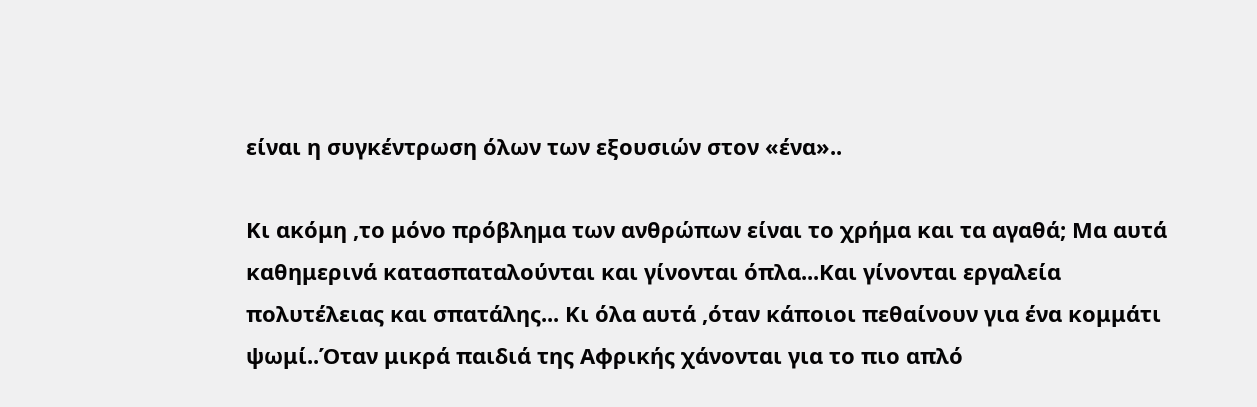είναι η συγκέντρωση όλων των εξουσιών στον «ένα»..

Κι ακόμη ,το μόνο πρόβλημα των ανθρώπων είναι το χρήμα και τα αγαθά; Μα αυτά καθημερινά κατασπαταλούνται και γίνονται όπλα...Και γίνονται εργαλεία πολυτέλειας και σπατάλης... Κι όλα αυτά ,όταν κάποιοι πεθαίνουν για ένα κομμάτι ψωμί..Όταν μικρά παιδιά της Αφρικής χάνονται για το πιο απλό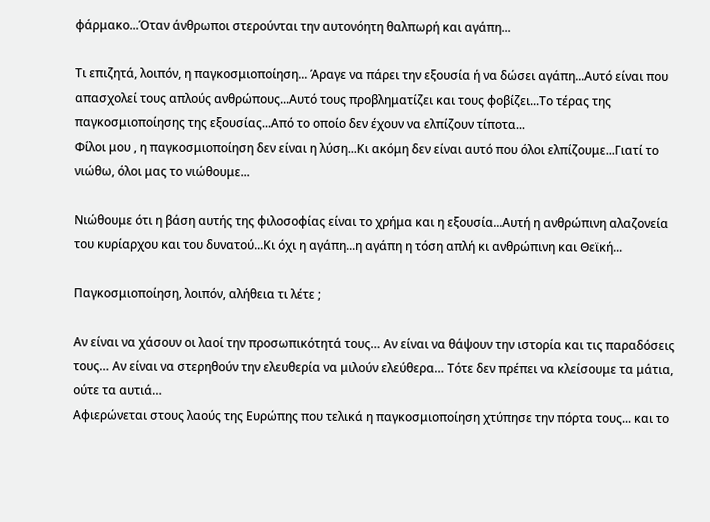φάρμακο...Όταν άνθρωποι στερούνται την αυτονόητη θαλπωρή και αγάπη...

Τι επιζητά, λοιπόν, η παγκοσμιοποίηση... Άραγε να πάρει την εξουσία ή να δώσει αγάπη...Αυτό είναι που απασχολεί τους απλούς ανθρώπους...Αυτό τους προβληματίζει και τους φοβίζει...Το τέρας της παγκοσμιοποίησης της εξουσίας...Από το οποίο δεν έχουν να ελπίζουν τίποτα...
Φίλοι μου , η παγκοσμιοποίηση δεν είναι η λύση...Κι ακόμη δεν είναι αυτό που όλοι ελπίζουμε...Γιατί το νιώθω, όλοι μας το νιώθουμε...

Νιώθουμε ότι η βάση αυτής της φιλοσοφίας είναι το χρήμα και η εξουσία...Αυτή η ανθρώπινη αλαζονεία του κυρίαρχου και του δυνατού...Κι όχι η αγάπη...η αγάπη η τόση απλή κι ανθρώπινη και Θεϊκή...

Παγκοσμιοποίηση, λοιπόν, αλήθεια τι λέτε ;

Αν είναι να χάσουν οι λαοί την προσωπικότητά τους… Αν είναι να θάψουν την ιστορία και τις παραδόσεις τους… Αν είναι να στερηθούν την ελευθερία να μιλούν ελεύθερα… Τότε δεν πρέπει να κλείσουμε τα μάτια, ούτε τα αυτιά…
Αφιερώνεται στους λαούς της Ευρώπης που τελικά η παγκοσμιοποίηση χτύπησε την πόρτα τους... και το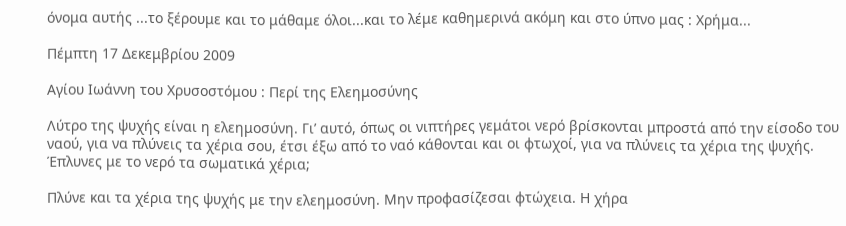όνομα αυτής ...το ξέρουμε και το μάθαμε όλοι...και το λέμε καθημερινά ακόμη και στο ύπνο μας : Χρήμα...

Πέμπτη 17 Δεκεμβρίου 2009

Αγίου Ιωάννη του Χρυσοστόμου : Περί της Ελεημοσύνης

Λύτρο της ψυχής είναι η ελεημοσύνη. Γι’ αυτό, όπως οι νιπτήρες γεμάτοι νερό βρίσκονται μπροστά από την είσοδο του ναού, για να πλύνεις τα χέρια σου, έτσι έξω από το ναό κάθονται και οι φτωχοί, για να πλύνεις τα χέρια της ψυχής. Έπλυνες με το νερό τα σωματικά χέρια;

Πλύνε και τα χέρια της ψυχής με την ελεημοσύνη. Μην προφασίζεσαι φτώχεια. Η χήρα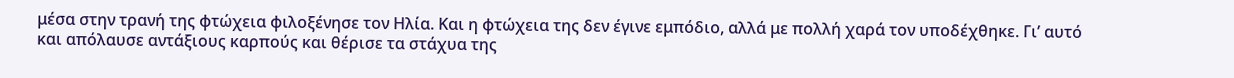μέσα στην τρανή της φτώχεια φιλοξένησε τον Ηλία. Και η φτώχεια της δεν έγινε εμπόδιο, αλλά με πολλή χαρά τον υποδέχθηκε. Γι’ αυτό και απόλαυσε αντάξιους καρπούς και θέρισε τα στάχυα της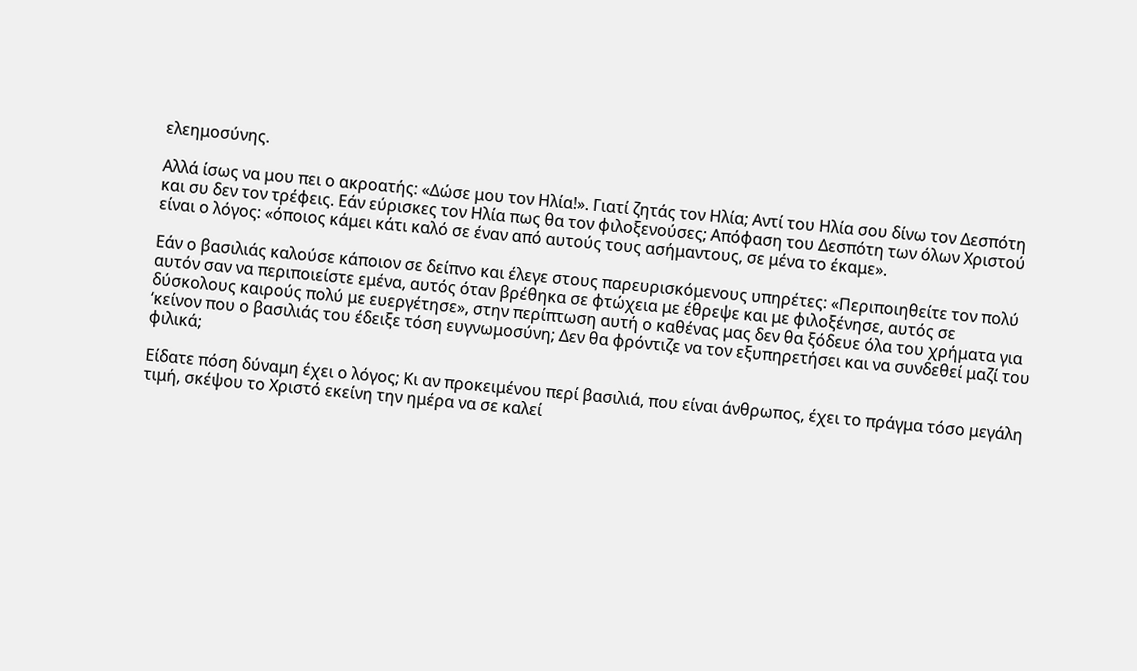ελεημοσύνης.

Αλλά ίσως να μου πει ο ακροατής: «Δώσε μου τον Ηλία!». Γιατί ζητάς τον Ηλία; Αντί του Ηλία σου δίνω τον Δεσπότη και συ δεν τον τρέφεις. Εάν εύρισκες τον Ηλία πως θα τον φιλοξενούσες; Απόφαση του Δεσπότη των όλων Χριστού είναι ο λόγος: «όποιος κάμει κάτι καλό σε έναν από αυτούς τους ασήμαντους, σε μένα το έκαμε».

Εάν ο βασιλιάς καλούσε κάποιον σε δείπνο και έλεγε στους παρευρισκόμενους υπηρέτες: «Περιποιηθείτε τον πολύ αυτόν σαν να περιποιείστε εμένα, αυτός όταν βρέθηκα σε φτώχεια με έθρεψε και με φιλοξένησε, αυτός σε δύσκολους καιρούς πολύ με ευεργέτησε», στην περίπτωση αυτή ο καθένας μας δεν θα ξόδευε όλα του χρήματα για ‘κείνον που ο βασιλιάς του έδειξε τόση ευγνωμοσύνη; Δεν θα φρόντιζε να τον εξυπηρετήσει και να συνδεθεί μαζί του φιλικά;

Είδατε πόση δύναμη έχει ο λόγος; Κι αν προκειμένου περί βασιλιά, που είναι άνθρωπος, έχει το πράγμα τόσο μεγάλη τιμή, σκέψου το Χριστό εκείνη την ημέρα να σε καλεί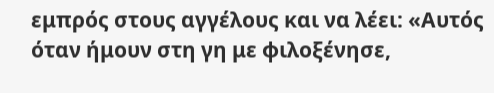εμπρός στους αγγέλους και να λέει: «Αυτός όταν ήμουν στη γη με φιλοξένησε,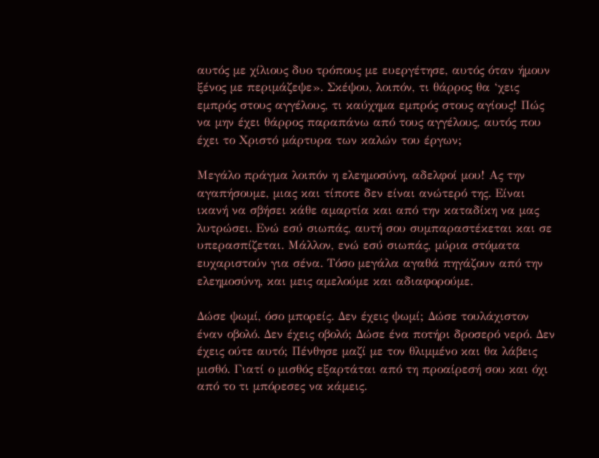αυτός με χίλιους δυο τρόπους με ευεργέτησε, αυτός όταν ήμουν ξένος με περιμάζεψε». Σκέψου, λοιπόν, τι θάρρος θα ‘χεις εμπρός στους αγγέλους, τι καύχημα εμπρός στους αγίους! Πώς να μην έχει θάρρος παραπάνω από τους αγγέλους, αυτός που έχει το Χριστό μάρτυρα των καλών του έργων;

Μεγάλο πράγμα λοιπόν η ελεημοσύνη, αδελφοί μου! Ας την αγαπήσουμε, μιας και τίποτε δεν είναι ανώτερό της. Είναι ικανή να σβήσει κάθε αμαρτία και από την καταδίκη να μας λυτρώσει. Ενώ εσύ σιωπάς, αυτή σου συμπαραστέκεται και σε υπερασπίζεται. Μάλλον, ενώ εσύ σιωπάς, μύρια στόματα ευχαριστούν για σένα. Τόσο μεγάλα αγαθά πηγάζουν από την ελεημοσύνη, και μεις αμελούμε και αδιαφορούμε.

Δώσε ψωμί, όσο μπορείς. Δεν έχεις ψωμί; Δώσε τουλάχιστον έναν οβολό. Δεν έχεις οβολό; Δώσε ένα ποτήρι δροσερό νερό. Δεν έχεις ούτε αυτό; Πένθησε μαζί με τον θλιμμένο και θα λάβεις μισθό. Γιατί ο μισθός εξαρτάται από τη προαίρεσή σου και όχι από το τι μπόρεσες να κάμεις.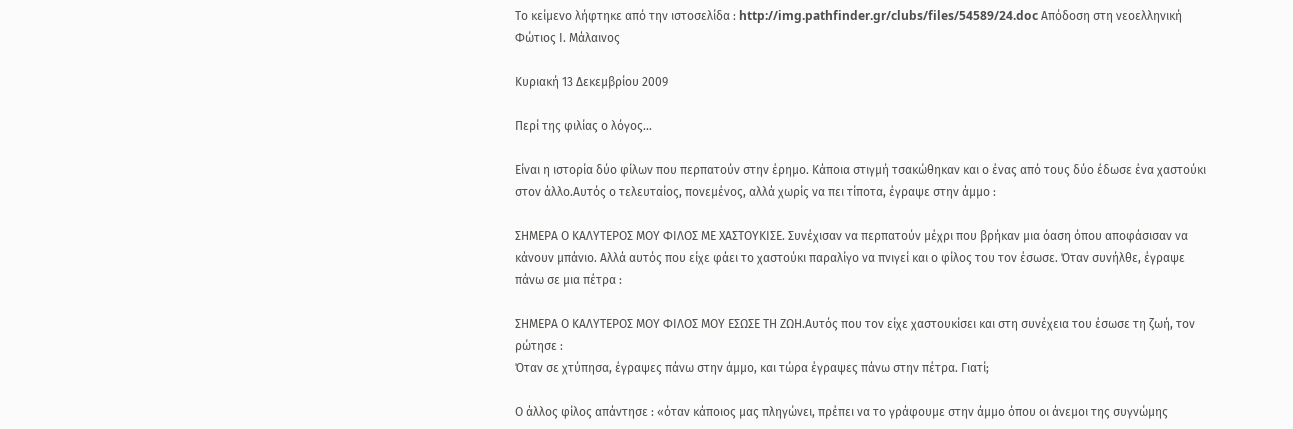Το κείμενο λήφτηκε από την ιστοσελίδα : http://img.pathfinder.gr/clubs/files/54589/24.doc Απόδοση στη νεοελληνική Φώτιος Ι. Μάλαινος

Κυριακή 13 Δεκεμβρίου 2009

Περί της φιλίας ο λόγος...

Είναι η ιστορία δύο φίλων που περπατούν στην έρημο. Κάποια στιγμή τσακώθηκαν και ο ένας από τους δύο έδωσε ένα χαστούκι στον άλλο.Αυτός ο τελευταίος, πονεμένος, αλλά χωρίς να πει τίποτα, έγραψε στην άμμο :

ΣΗΜΕΡΑ Ο ΚΑΛΥΤΕΡΟΣ ΜΟΥ ΦΙΛΟΣ ΜΕ ΧΑΣΤΟΥΚΙΣΕ. Συνέχισαν να περπατούν μέχρι που βρήκαν μια όαση όπου αποφάσισαν να κάνουν μπάνιο. Αλλά αυτός που είχε φάει το χαστούκι παραλίγο να πνιγεί και ο φίλος του τον έσωσε. Όταν συνήλθε, έγραψε πάνω σε μια πέτρα :

ΣΗΜΕΡΑ Ο ΚΑΛΥΤΕΡΟΣ ΜΟΥ ΦΙΛΟΣ ΜΟΥ ΕΣΩΣΕ ΤΗ ΖΩΗ.Αυτός που τον είχε χαστουκίσει και στη συνέχεια του έσωσε τη ζωή, τον ρώτησε :
Όταν σε χτύπησα, έγραψες πάνω στην άμμο, και τώρα έγραψες πάνω στην πέτρα. Γιατί;

Ο άλλος φίλος απάντησε : «όταν κάποιος μας πληγώνει, πρέπει να το γράφουμε στην άμμο όπου οι άνεμοι της συγνώμης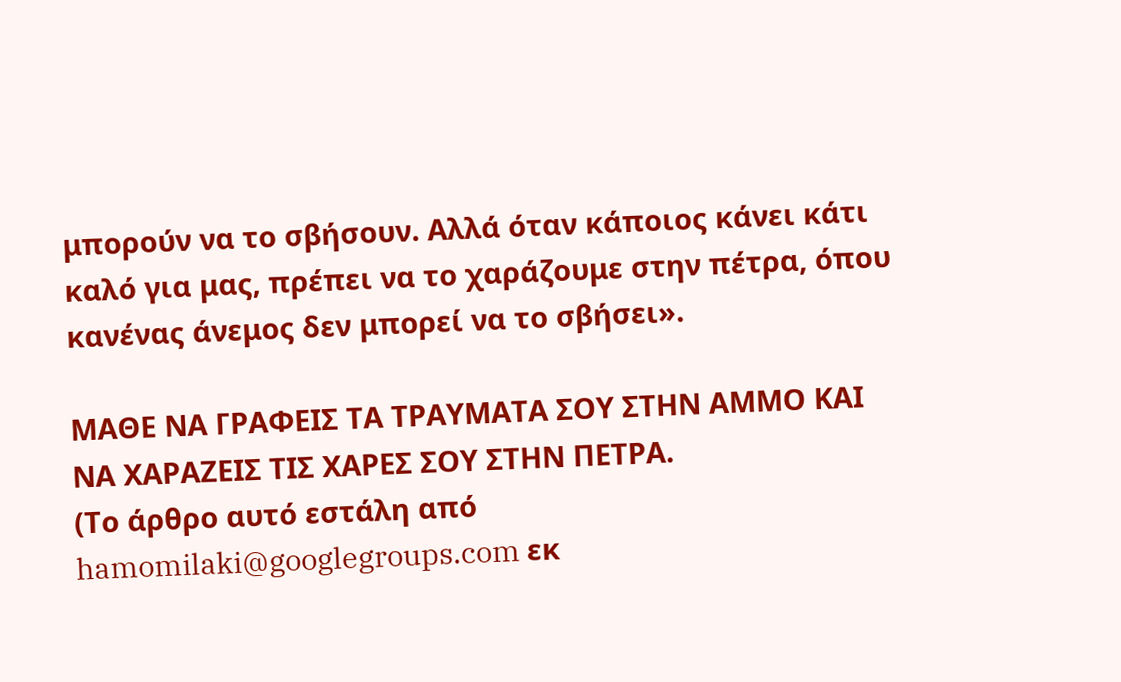μπορούν να το σβήσουν. Αλλά όταν κάποιος κάνει κάτι καλό για μας, πρέπει να το χαράζουμε στην πέτρα, όπου κανένας άνεμος δεν μπορεί να το σβήσει».

ΜΑΘΕ ΝΑ ΓΡΑΦΕΙΣ ΤΑ ΤΡΑΥΜΑΤΑ ΣΟΥ ΣΤΗΝ ΑΜΜΟ ΚΑΙ ΝΑ ΧΑΡΑΖΕΙΣ ΤΙΣ ΧΑΡΕΣ ΣΟΥ ΣΤΗΝ ΠΕΤΡΑ.
(Το άρθρο αυτό εστάλη από hamomilaki@googlegroups.com εκ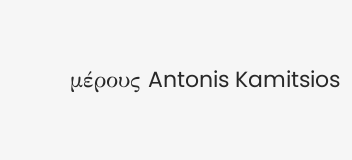μέρους Antonis Kamitsios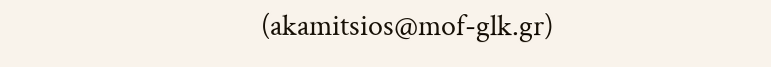(akamitsios@mof-glk.gr)